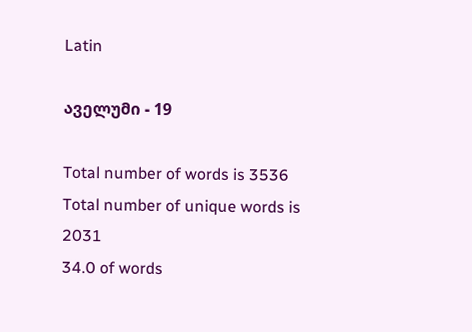Latin

აველუმი - 19

Total number of words is 3536
Total number of unique words is 2031
34.0 of words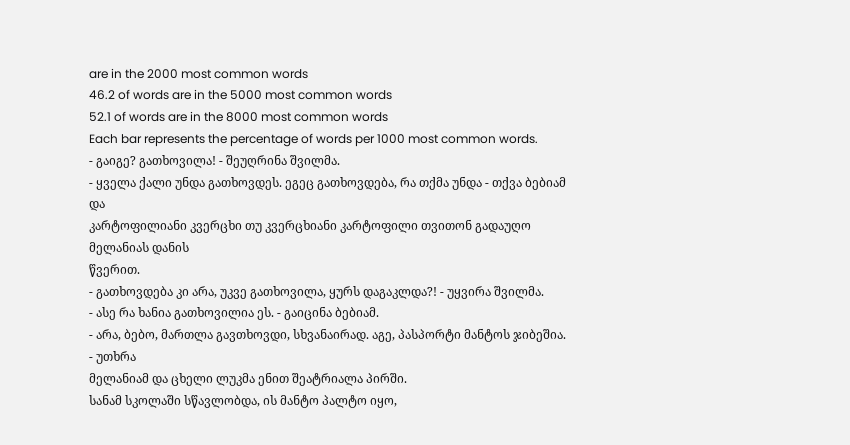are in the 2000 most common words
46.2 of words are in the 5000 most common words
52.1 of words are in the 8000 most common words
Each bar represents the percentage of words per 1000 most common words.
- გაიგე? გათხოვილა! - შეუღრინა შვილმა.
- ყველა ქალი უნდა გათხოვდეს. ეგეც გათხოვდება, რა თქმა უნდა - თქვა ბებიამ და
კარტოფილიანი კვერცხი თუ კვერცხიანი კარტოფილი თვითონ გადაუღო მელანიას დანის
წვერით.
- გათხოვდება კი არა, უკვე გათხოვილა, ყურს დაგაკლდა?! - უყვირა შვილმა.
- ასე რა ხანია გათხოვილია ეს. - გაიცინა ბებიამ.
- არა, ბებო, მართლა გავთხოვდი, სხვანაირად. აგე, პასპორტი მანტოს ჯიბეშია. - უთხრა
მელანიამ და ცხელი ლუკმა ენით შეატრიალა პირში.
სანამ სკოლაში სწავლობდა, ის მანტო პალტო იყო,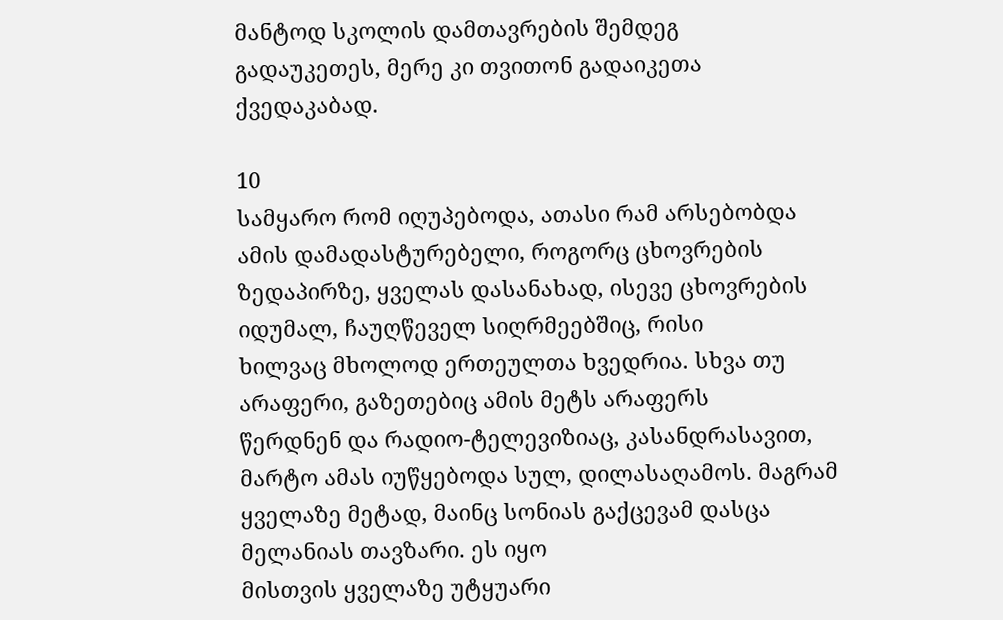მანტოდ სკოლის დამთავრების შემდეგ
გადაუკეთეს, მერე კი თვითონ გადაიკეთა ქვედაკაბად.

10
სამყარო რომ იღუპებოდა, ათასი რამ არსებობდა ამის დამადასტურებელი, როგორც ცხოვრების
ზედაპირზე, ყველას დასანახად, ისევე ცხოვრების იდუმალ, ჩაუღწეველ სიღრმეებშიც, რისი
ხილვაც მხოლოდ ერთეულთა ხვედრია. სხვა თუ არაფერი, გაზეთებიც ამის მეტს არაფერს
წერდნენ და რადიო-ტელევიზიაც, კასანდრასავით, მარტო ამას იუწყებოდა სულ, დილასაღამოს. მაგრამ ყველაზე მეტად, მაინც სონიას გაქცევამ დასცა მელანიას თავზარი. ეს იყო
მისთვის ყველაზე უტყუარი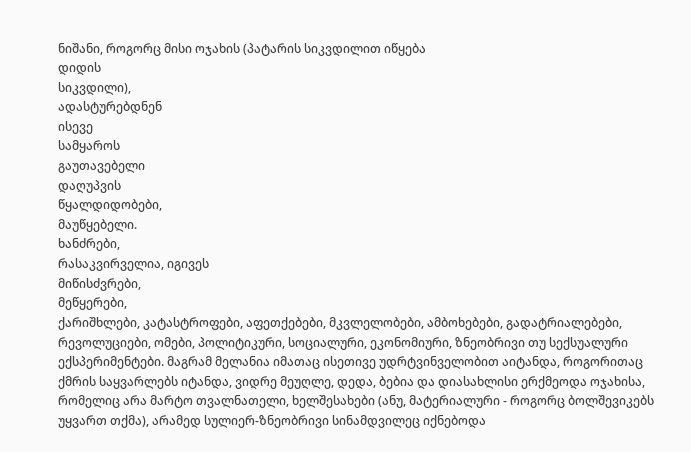ნიშანი, როგორც მისი ოჯახის (პატარის სიკვდილით იწყება
დიდის
სიკვდილი),
ადასტურებდნენ
ისევე
სამყაროს
გაუთავებელი
დაღუპვის
წყალდიდობები,
მაუწყებელი.
ხანძრები,
რასაკვირველია, იგივეს
მიწისძვრები,
მეწყერები,
ქარიშხლები, კატასტროფები, აფეთქებები, მკვლელობები, ამბოხებები, გადატრიალებები,
რევოლუციები, ომები, პოლიტიკური, სოციალური, ეკონომიური, ზნეობრივი თუ სექსუალური
ექსპერიმენტები. მაგრამ მელანია იმათაც ისეთივე უდრტვინველობით აიტანდა, როგორითაც
ქმრის საყვარლებს იტანდა, ვიდრე მეუღლე, დედა, ბებია და დიასახლისი ერქმეოდა ოჯახისა,
რომელიც არა მარტო თვალნათელი, ხელშესახები (ანუ, მატერიალური - როგორც ბოლშევიკებს
უყვართ თქმა), არამედ სულიერ-ზნეობრივი სინამდვილეც იქნებოდა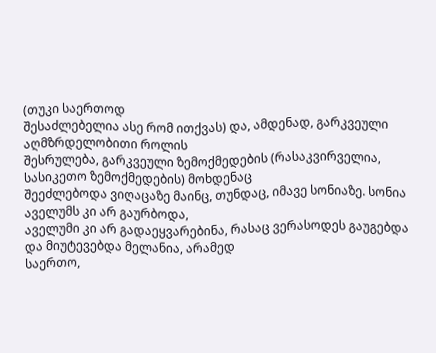(თუკი საერთოდ
შესაძლებელია ასე რომ ითქვას) და, ამდენად, გარკვეული აღმზრდელობითი როლის
შესრულება, გარკვეული ზემოქმედების (რასაკვირველია, სასიკეთო ზემოქმედების) მოხდენაც
შეეძლებოდა ვიღაცაზე მაინც, თუნდაც, იმავე სონიაზე. სონია აველუმს კი არ გაურბოდა,
აველუმი კი არ გადაეყვარებინა, რასაც ვერასოდეს გაუგებდა და მიუტევებდა მელანია, არამედ
საერთო,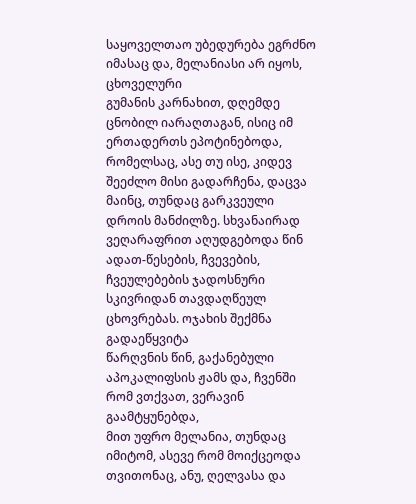საყოველთაო უბედურება ეგრძნო იმასაც და, მელანიასი არ იყოს, ცხოველური
გუმანის კარნახით, დღემდე ცნობილ იარაღთაგან, ისიც იმ ერთადერთს ეპოტინებოდა,
რომელსაც, ასე თუ ისე, კიდევ შეეძლო მისი გადარჩენა, დაცვა მაინც, თუნდაც გარკვეული
დროის მანძილზე. სხვანაირად ვეღარაფრით აღუდგებოდა წინ ადათ-წესების, ჩვევების,
ჩვეულებების ჯადოსნური სკივრიდან თავდაღწეულ ცხოვრებას. ოჯახის შექმნა გადაეწყვიტა
წარღვნის წინ, გაქანებული აპოკალიფსის ჟამს და, ჩვენში რომ ვთქვათ, ვერავინ გაამტყუნებდა,
მით უფრო მელანია, თუნდაც იმიტომ, ასევე რომ მოიქცეოდა თვითონაც, ანუ, ღელვასა და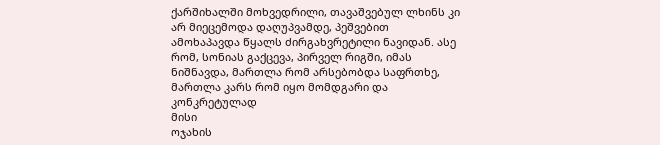ქარშიხალში მოხვედრილი, თავაშვებულ ლხინს კი არ მიეცემოდა დაღუპვამდე, პეშვებით
ამოხაპავდა წყალს ძირგახვრეტილი ნავიდან. ასე რომ, სონიას გაქცევა, პირველ რიგში, იმას
ნიშნავდა, მართლა რომ არსებობდა საფრთხე, მართლა კარს რომ იყო მომდგარი და
კონკრეტულად
მისი
ოჯახის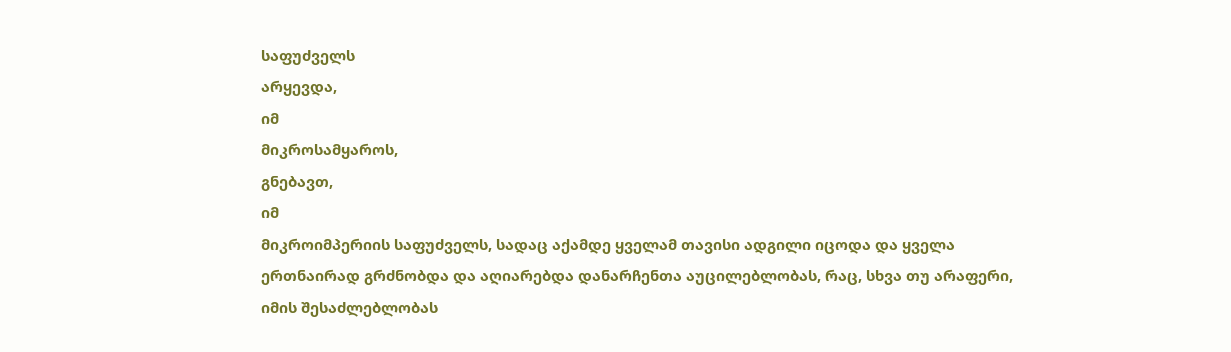საფუძველს
არყევდა,
იმ
მიკროსამყაროს,
გნებავთ,
იმ
მიკროიმპერიის საფუძველს, სადაც აქამდე ყველამ თავისი ადგილი იცოდა და ყველა
ერთნაირად გრძნობდა და აღიარებდა დანარჩენთა აუცილებლობას, რაც, სხვა თუ არაფერი,
იმის შესაძლებლობას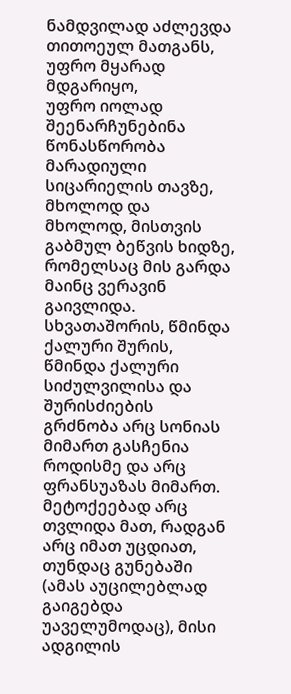ნამდვილად აძლევდა თითოეულ მათგანს, უფრო მყარად მდგარიყო,
უფრო იოლად შეენარჩუნებინა წონასწორობა მარადიული სიცარიელის თავზე, მხოლოდ და
მხოლოდ, მისთვის გაბმულ ბეწვის ხიდზე, რომელსაც მის გარდა მაინც ვერავინ გაივლიდა.
სხვათაშორის, წმინდა ქალური შურის, წმინდა ქალური სიძულვილისა და შურისძიების
გრძნობა არც სონიას მიმართ გასჩენია როდისმე და არც ფრანსუაზას მიმართ. მეტოქეებად არც
თვლიდა მათ, რადგან არც იმათ უცდიათ, თუნდაც გუნებაში (ამას აუცილებლად გაიგებდა
უაველუმოდაც), მისი ადგილის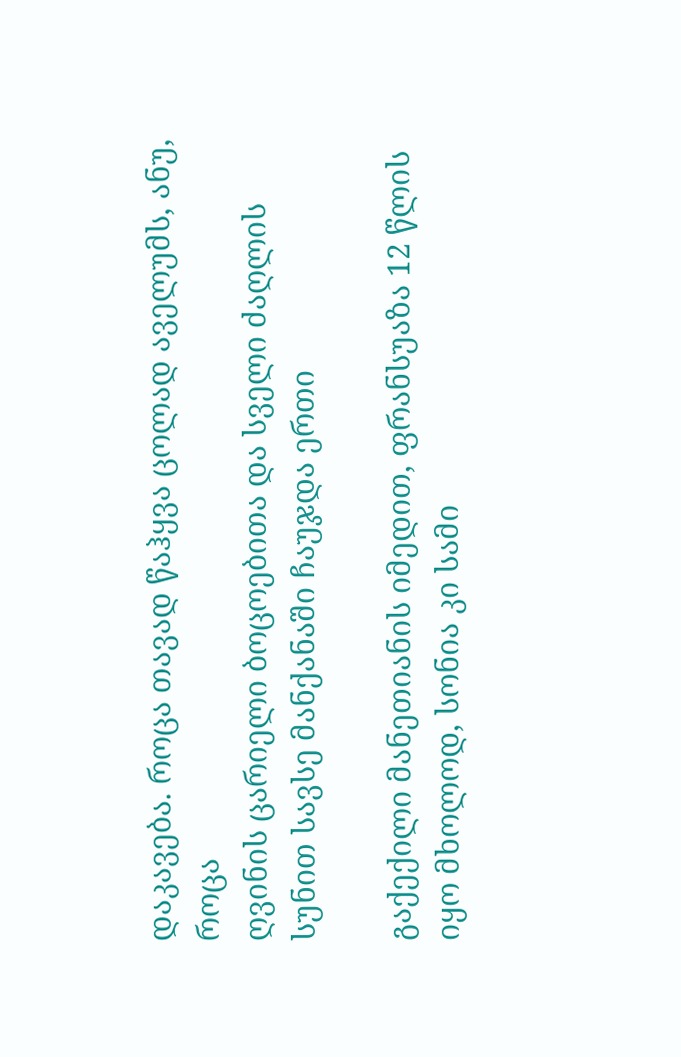დაკავება. როცა თავად წაჰყვა ცოლად აველუმს, ანუ, როცა
ღვინის ცარიელი ბოცოებითა და სველი ძაღლის სუნით სავსე მანქანაში ჩაუჯდა ერთი

გაქექილი მანეთიანის იმედით, ფრანსუაზა 12 წლის იყო მხოლოდ, სონია კი სამი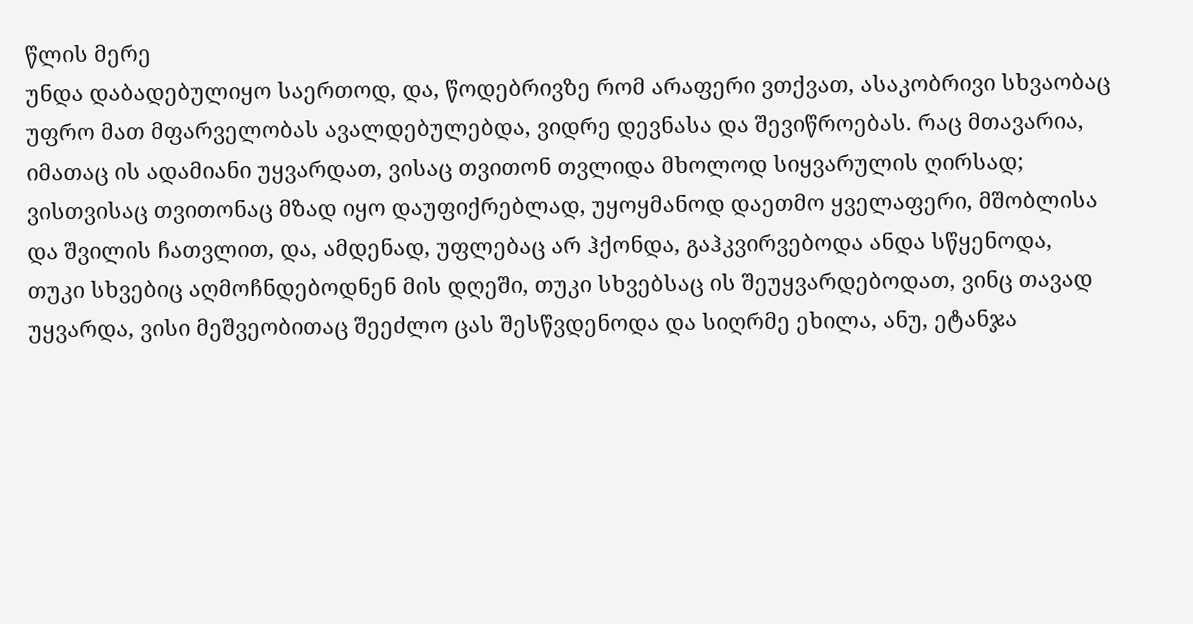წლის მერე
უნდა დაბადებულიყო საერთოდ, და, წოდებრივზე რომ არაფერი ვთქვათ, ასაკობრივი სხვაობაც
უფრო მათ მფარველობას ავალდებულებდა, ვიდრე დევნასა და შევიწროებას. რაც მთავარია,
იმათაც ის ადამიანი უყვარდათ, ვისაც თვითონ თვლიდა მხოლოდ სიყვარულის ღირსად;
ვისთვისაც თვითონაც მზად იყო დაუფიქრებლად, უყოყმანოდ დაეთმო ყველაფერი, მშობლისა
და შვილის ჩათვლით, და, ამდენად, უფლებაც არ ჰქონდა, გაჰკვირვებოდა ანდა სწყენოდა,
თუკი სხვებიც აღმოჩნდებოდნენ მის დღეში, თუკი სხვებსაც ის შეუყვარდებოდათ, ვინც თავად
უყვარდა, ვისი მეშვეობითაც შეეძლო ცას შესწვდენოდა და სიღრმე ეხილა, ანუ, ეტანჯა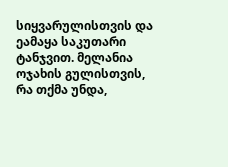სიყვარულისთვის და ეამაყა საკუთარი ტანჯვით. მელანია ოჯახის გულისთვის, რა თქმა უნდა,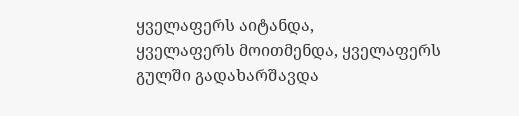ყველაფერს აიტანდა,
ყველაფერს მოითმენდა, ყველაფერს გულში გადახარშავდა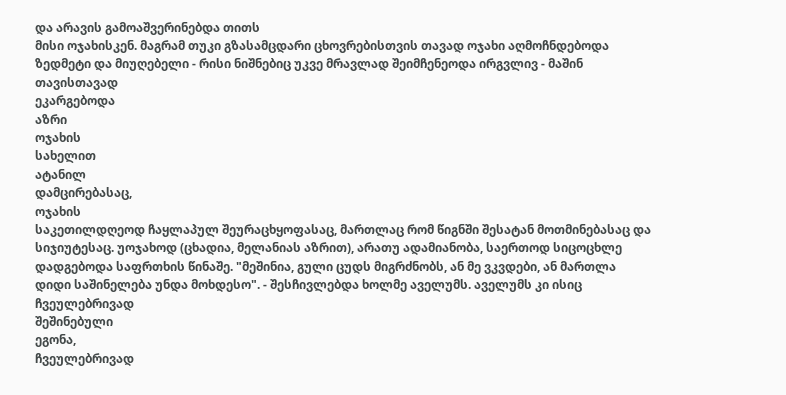და არავის გამოაშვერინებდა თითს
მისი ოჯახისკენ. მაგრამ თუკი გზასამცდარი ცხოვრებისთვის თავად ოჯახი აღმოჩნდებოდა
ზედმეტი და მიუღებელი - რისი ნიშნებიც უკვე მრავლად შეიმჩენეოდა ირგვლივ - მაშინ
თავისთავად
ეკარგებოდა
აზრი
ოჯახის
სახელით
ატანილ
დამცირებასაც,
ოჯახის
საკეთილდღეოდ ჩაყლაპულ შეურაცხყოფასაც, მართლაც რომ წიგნში შესატან მოთმინებასაც და
სიჯიუტესაც. უოჯახოდ (ცხადია, მელანიას აზრით), არათუ ადამიანობა, საერთოდ სიცოცხლე
დადგებოდა საფრთხის წინაშე. "მეშინია, გული ცუდს მიგრძნობს, ან მე ვკვდები, ან მართლა
დიდი საშინელება უნდა მოხდესო". - შესჩივლებდა ხოლმე აველუმს. აველუმს კი ისიც
ჩვეულებრივად
შეშინებული
ეგონა,
ჩვეულებრივად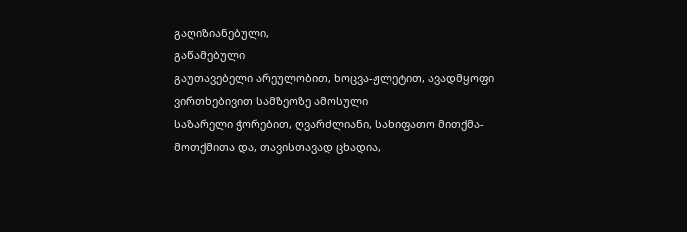გაღიზიანებული,
გაწამებული
გაუთავებელი არეულობით, ხოცვა-ჟლეტით, ავადმყოფი ვირთხებივით სამზეოზე ამოსული
საზარელი ჭორებით, ღვარძლიანი, სახიფათო მითქმა-მოთქმითა და, თავისთავად ცხადია,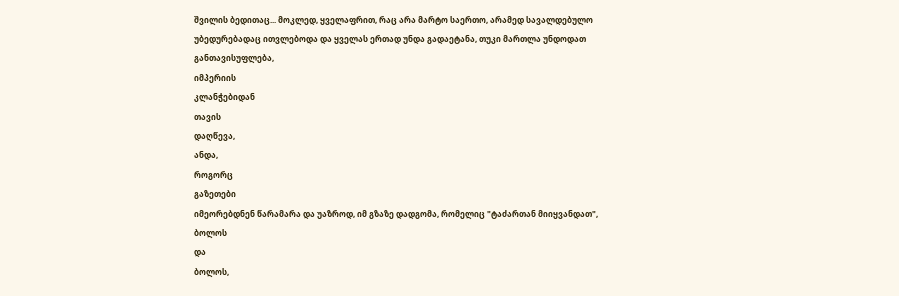შვილის ბედითაც... მოკლედ, ყველაფრით, რაც არა მარტო საერთო, არამედ სავალდებულო
უბედურებადაც ითვლებოდა და ყველას ერთად უნდა გადაეტანა, თუკი მართლა უნდოდათ
განთავისუფლება,
იმპერიის
კლანჭებიდან
თავის
დაღწევა,
ანდა,
როგორც
გაზეთები
იმეორებდნენ წარამარა და უაზროდ, იმ გზაზე დადგომა, რომელიც "ტაძართან მიიყვანდათ",
ბოლოს
და
ბოლოს,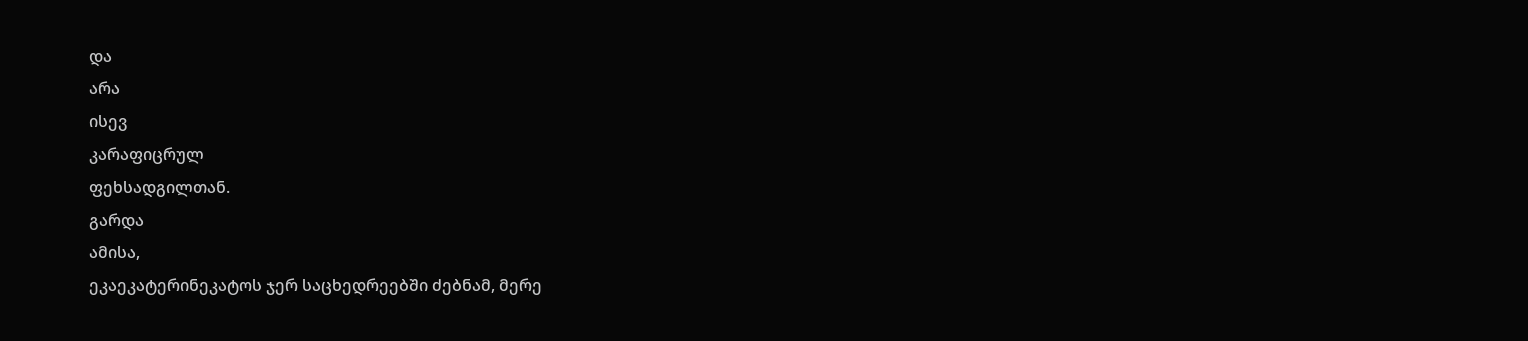და
არა
ისევ
კარაფიცრულ
ფეხსადგილთან.
გარდა
ამისა,
ეკაეკატერინეკატოს ჯერ საცხედრეებში ძებნამ, მერე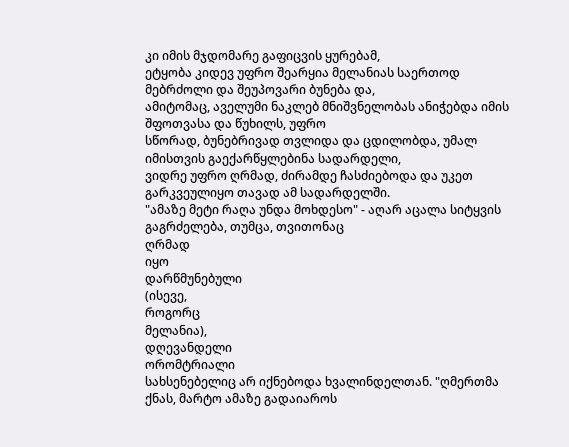კი იმის მჯდომარე გაფიცვის ყურებამ,
ეტყობა კიდევ უფრო შეარყია მელანიას საერთოდ მებრძოლი და შეუპოვარი ბუნება და,
ამიტომაც, აველუმი ნაკლებ მნიშვნელობას ანიჭებდა იმის შფოთვასა და წუხილს, უფრო
სწორად, ბუნებრივად თვლიდა და ცდილობდა, უმალ იმისთვის გაექარწყლებინა სადარდელი,
ვიდრე უფრო ღრმად, ძირამდე ჩასძიებოდა და უკეთ გარკვეულიყო თავად ამ სადარდელში.
"ამაზე მეტი რაღა უნდა მოხდესო" - აღარ აცალა სიტყვის გაგრძელება, თუმცა, თვითონაც
ღრმად
იყო
დარწმუნებული
(ისევე,
როგორც
მელანია),
დღევანდელი
ორომტრიალი
სახსენებელიც არ იქნებოდა ხვალინდელთან. "ღმერთმა ქნას, მარტო ამაზე გადაიაროს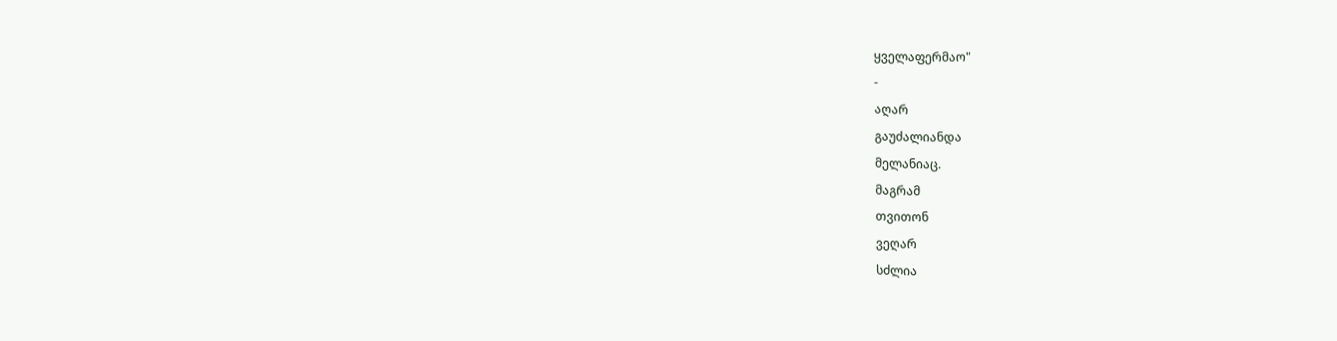ყველაფერმაო"
-
აღარ
გაუძალიანდა
მელანიაც.
მაგრამ
თვითონ
ვეღარ
სძლია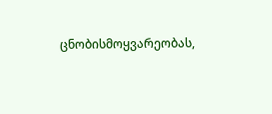ცნობისმოყვარეობას,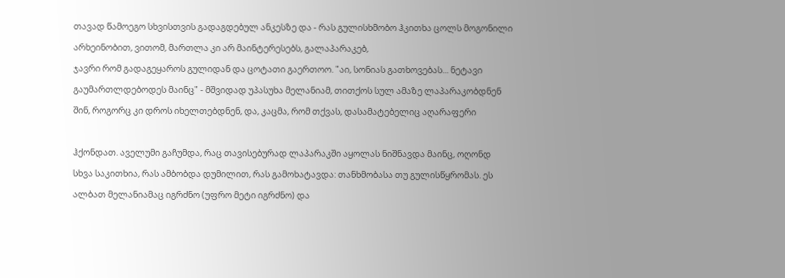თავად წამოეგო სხვისთვის გადაგდებულ ანკესზე და - რას გულისხმობო ჰკითხა ცოლს მოგონილი არხეინობით, ვითომ, მართლა კი არ მაინტერესებს, გალაპარაკებ,
ჯავრი რომ გადაგეყაროს გულიდან და ცოტათი გაერთოო. "აი, სონიას გათხოვებას... ნეტავი
გაუმართლდებოდეს მაინც" - მშვიდად უპასუხა მელანიამ, თითქოს სულ ამაზე ლაპარაკობდნენ
შინ, როგორც კი დროს იხელთებდნენ, და, კაცმა, რომ თქვას, დასამატებელიც აღარაფერი

ჰქონდათ. აველუმი გაჩუმდა, რაც თავისებურად ლაპარაკში აყოლას ნიშნავდა მაინც, ოღონდ
სხვა საკითხია, რას ამბობდა დუმილით, რას გამოხატავდა: თანხმობასა თუ გულისწყრომას. ეს
ალბათ მელანიამაც იგრძნო (უფრო მეტი იგრძნო) და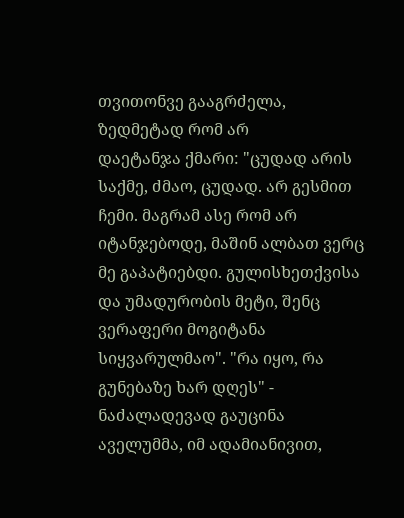თვითონვე გააგრძელა, ზედმეტად რომ არ
დაეტანჯა ქმარი: "ცუდად არის საქმე, ძმაო, ცუდად. არ გესმით ჩემი. მაგრამ ასე რომ არ
იტანჯებოდე, მაშინ ალბათ ვერც მე გაპატიებდი. გულისხეთქვისა და უმადურობის მეტი, შენც
ვერაფერი მოგიტანა სიყვარულმაო". "რა იყო, რა გუნებაზე ხარ დღეს" - ნაძალადევად გაუცინა
აველუმმა, იმ ადამიანივით,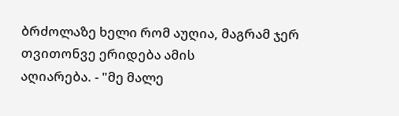ბრძოლაზე ხელი რომ აუღია, მაგრამ ჯერ თვითონვე ერიდება ამის
აღიარება. - "მე მალე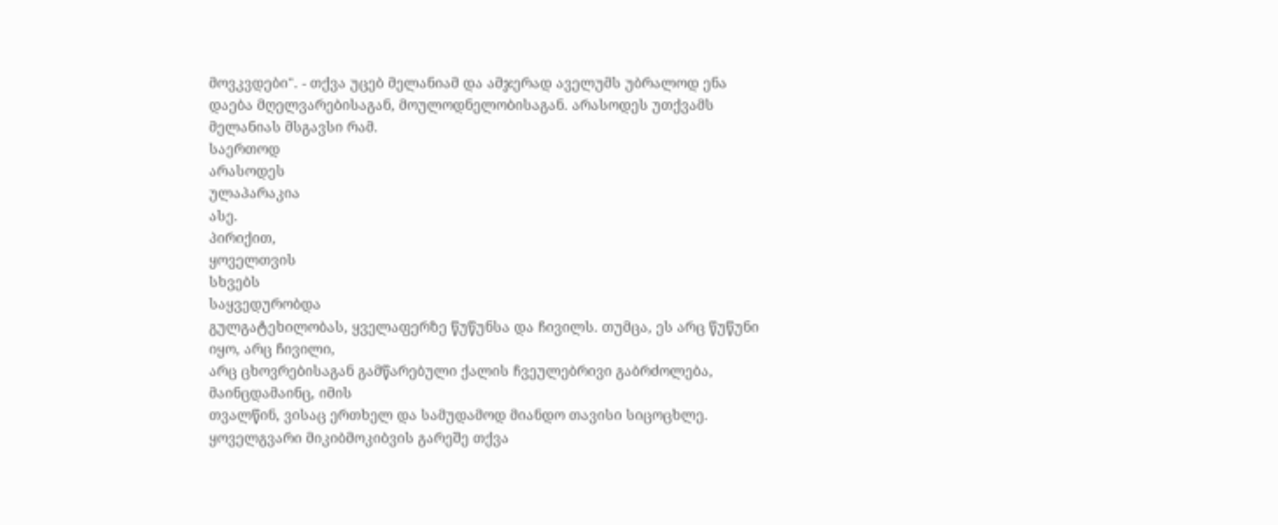მოვკვდები". - თქვა უცებ მელანიამ და ამჯერად აველუმს უბრალოდ ენა
დაება მღელვარებისაგან, მოულოდნელობისაგან. არასოდეს უთქვამს მელანიას მსგავსი რამ.
საერთოდ
არასოდეს
ულაპარაკია
ასე.
პირიქით,
ყოველთვის
სხვებს
საყვედურობდა
გულგატეხილობას, ყველაფერზე წუწუნსა და ჩივილს. თუმცა, ეს არც წუწუნი იყო, არც ჩივილი,
არც ცხოვრებისაგან გამწარებული ქალის ჩვეულებრივი გაბრძოლება, მაინცდამაინც, იმის
თვალწინ, ვისაც ერთხელ და სამუდამოდ მიანდო თავისი სიცოცხლე. ყოველგვარი მიკიბმოკიბვის გარეშე თქვა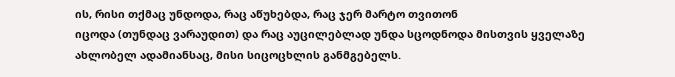ის, რისი თქმაც უნდოდა, რაც აწუხებდა, რაც ჯერ მარტო თვითონ
იცოდა (თუნდაც ვარაუდით) და რაც აუცილებლად უნდა სცოდნოდა მისთვის ყველაზე
ახლობელ ადამიანსაც, მისი სიცოცხლის განმგებელს.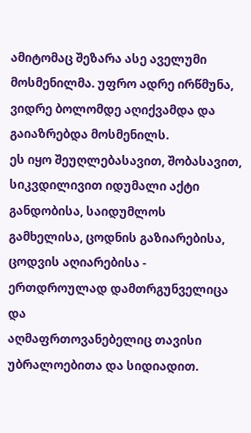ამიტომაც შეზარა ასე აველუმი
მოსმენილმა. უფრო ადრე ირწმუნა, ვიდრე ბოლომდე აღიქვამდა და გაიაზრებდა მოსმენილს.
ეს იყო შეუღლებასავით, შობასავით, სიკვდილივით იდუმალი აქტი განდობისა, საიდუმლოს
გამხელისა, ცოდნის გაზიარებისა, ცოდვის აღიარებისა - ერთდროულად დამთრგუნველიცა და
აღმაფრთოვანებელიც თავისი უბრალოებითა და სიდიადით.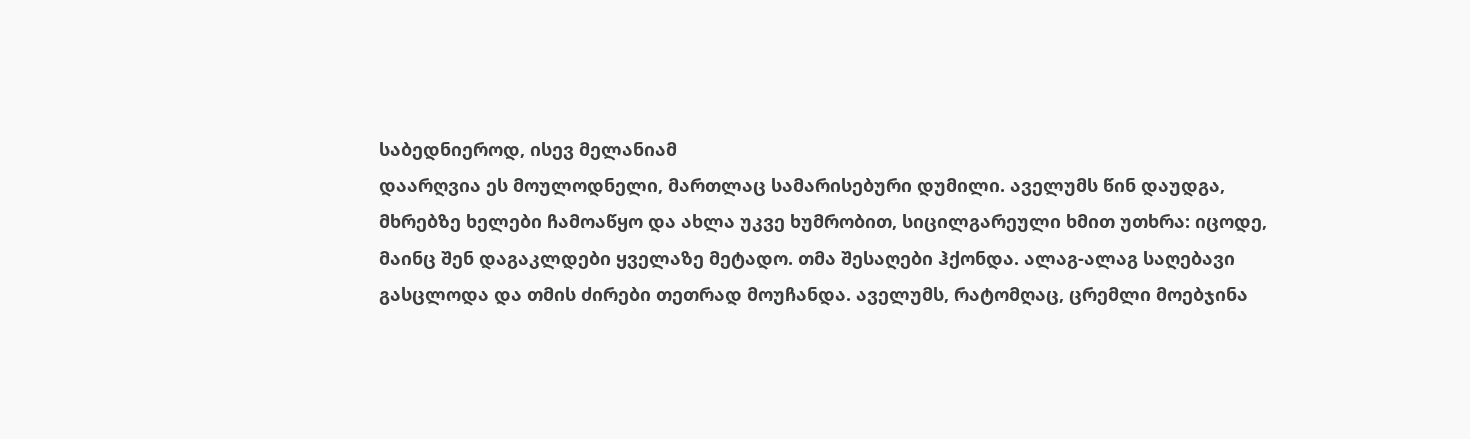საბედნიეროდ, ისევ მელანიამ
დაარღვია ეს მოულოდნელი, მართლაც სამარისებური დუმილი. აველუმს წინ დაუდგა,
მხრებზე ხელები ჩამოაწყო და ახლა უკვე ხუმრობით, სიცილგარეული ხმით უთხრა: იცოდე,
მაინც შენ დაგაკლდები ყველაზე მეტადო. თმა შესაღები ჰქონდა. ალაგ-ალაგ საღებავი
გასცლოდა და თმის ძირები თეთრად მოუჩანდა. აველუმს, რატომღაც, ცრემლი მოებჯინა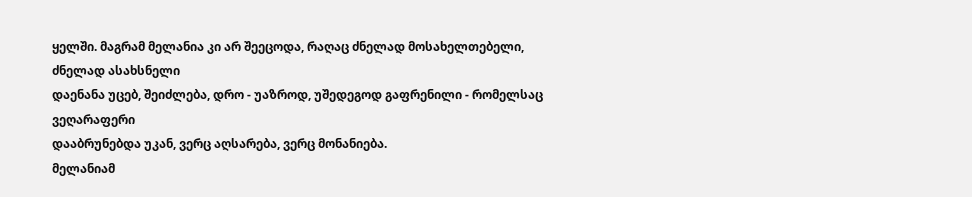ყელში. მაგრამ მელანია კი არ შეეცოდა, რაღაც ძნელად მოსახელთებელი, ძნელად ასახსნელი
დაენანა უცებ, შეიძლება, დრო - უაზროდ, უშედეგოდ გაფრენილი - რომელსაც ვეღარაფერი
დააბრუნებდა უკან, ვერც აღსარება, ვერც მონანიება.
მელანიამ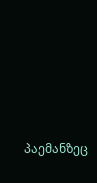პაემანზეც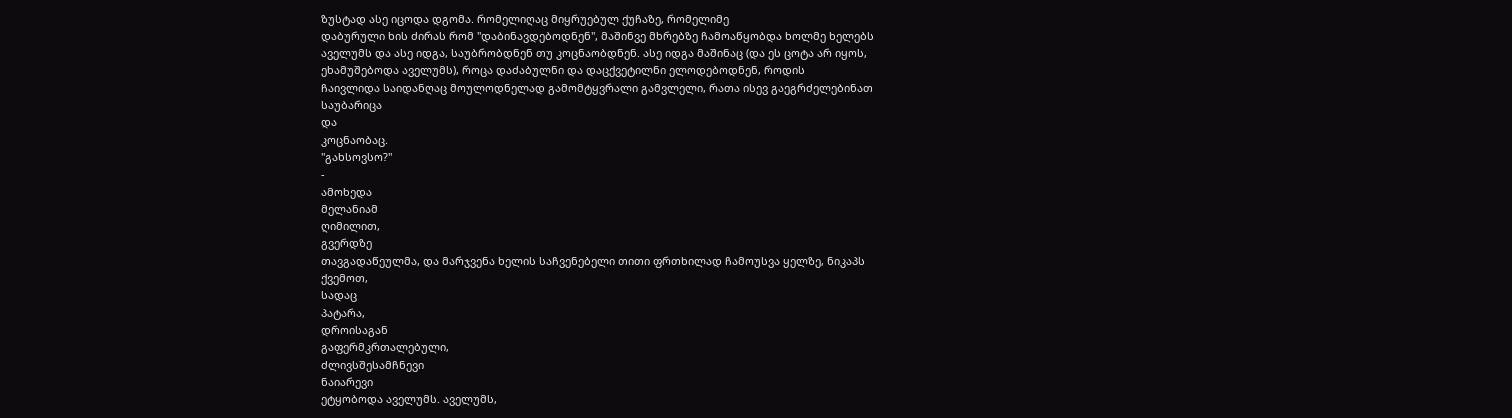ზუსტად ასე იცოდა დგომა. რომელიღაც მიყრუებულ ქუჩაზე, რომელიმე
დაბურული ხის ძირას რომ "დაბინავდებოდნენ", მაშინვე მხრებზე ჩამოაწყობდა ხოლმე ხელებს
აველუმს და ასე იდგა, საუბრობდნენ თუ კოცნაობდნენ. ასე იდგა მაშინაც (და ეს ცოტა არ იყოს,
ეხამუშებოდა აველუმს), როცა დაძაბულნი და დაცქვეტილნი ელოდებოდნენ, როდის
ჩაივლიდა საიდანღაც მოულოდნელად გამომტყვრალი გამვლელი, რათა ისევ გაეგრძელებინათ
საუბარიცა
და
კოცნაობაც.
"გახსოვსო?"
-
ამოხედა
მელანიამ
ღიმილით,
გვერდზე
თავგადაწეულმა, და მარჯვენა ხელის საჩვენებელი თითი ფრთხილად ჩამოუსვა ყელზე, ნიკაპს
ქვემოთ,
სადაც
პატარა,
დროისაგან
გაფერმკრთალებული,
ძლივსშესამჩნევი
ნაიარევი
ეტყობოდა აველუმს. აველუმს,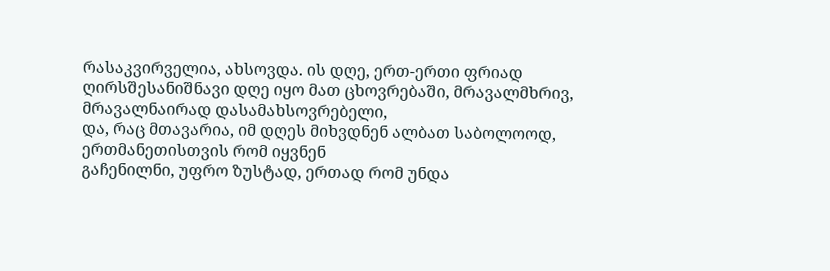რასაკვირველია, ახსოვდა. ის დღე, ერთ-ერთი ფრიად
ღირსშესანიშნავი დღე იყო მათ ცხოვრებაში, მრავალმხრივ, მრავალნაირად დასამახსოვრებელი,
და, რაც მთავარია, იმ დღეს მიხვდნენ ალბათ საბოლოოდ, ერთმანეთისთვის რომ იყვნენ
გაჩენილნი, უფრო ზუსტად, ერთად რომ უნდა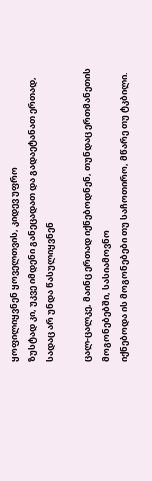ყოფილიყვნენ ყოველთვის, კიდევ უფრო
ზუსტად კი, უკვე იმდენი განეცადათ და გადაეტანათ ერთად, სადაც არ უნდა წასულიყვნენ

ცალ-ცალკე, მაინც ერთად იქნებოდნენ, თუნდაც ერთმანეთის მოგონებებში, სასიამოვნო
იქნებოდა ის მოგონებები თუ საჩოთირო, მწარე თუ ტკბილი.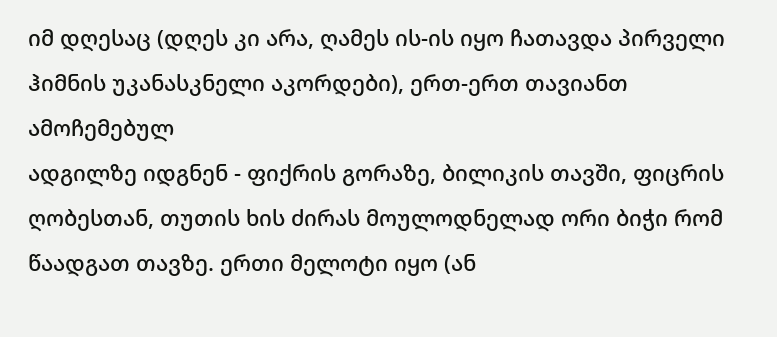იმ დღესაც (დღეს კი არა, ღამეს ის-ის იყო ჩათავდა პირველი ჰიმნის უკანასკნელი აკორდები), ერთ-ერთ თავიანთ ამოჩემებულ
ადგილზე იდგნენ - ფიქრის გორაზე, ბილიკის თავში, ფიცრის ღობესთან, თუთის ხის ძირას მოულოდნელად ორი ბიჭი რომ წაადგათ თავზე. ერთი მელოტი იყო (ან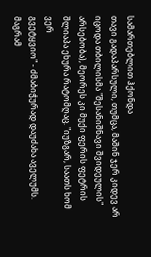სამართებლით ჰქონდა
თავი გადაპარსული, თუმცა, მაშინ ჯერ კიდევ არ იცოდა თბილისმა "შესანიშნავი შვიდეულის"
არსებობა), მეორეს კი მუქი ფერის ფეტრის შლიაპა ეხურა რატომღაც. "იუზგარ, საათს ხომ ვერ
გვეტყვიო" - ძმაბიჭურად დაუძახა აველუმს. მაგრამ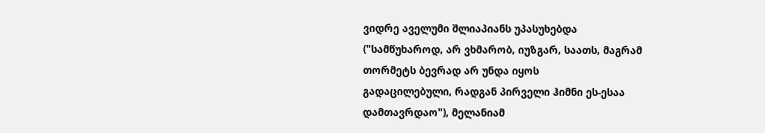ვიდრე აველუმი შლიაპიანს უპასუხებდა
("სამწუხაროდ, არ ვხმარობ, იუზგარ, საათს, მაგრამ თორმეტს ბევრად არ უნდა იყოს
გადაცილებული, რადგან პირველი ჰიმნი ეს-ესაა დამთავრდაო"), მელანიამ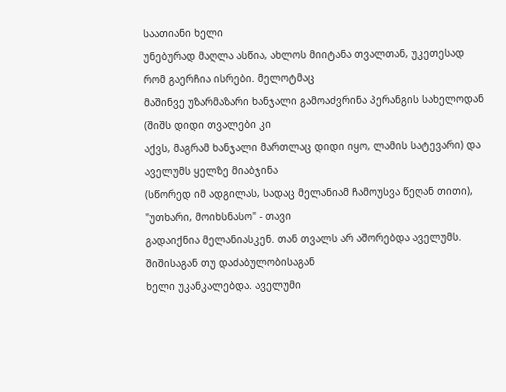საათიანი ხელი
უნებურად მაღლა ასწია, ახლოს მიიტანა თვალთან, უკეთესად რომ გაერჩია ისრები. მელოტმაც
მაშინვე უზარმაზარი ხანჯალი გამოაძვრინა პერანგის სახელოდან (შიშს დიდი თვალები კი
აქვს, მაგრამ ხანჯალი მართლაც დიდი იყო, ლამის სატევარი) და აველუმს ყელზე მიაბჯინა
(სწორედ იმ ადგილას, სადაც მელანიამ ჩამოუსვა წეღან თითი), "უთხარი, მოიხსნასო" - თავი
გადაიქნია მელანიასკენ. თან თვალს არ აშორებდა აველუმს. შიშისაგან თუ დაძაბულობისაგან
ხელი უკანკალებდა. აველუმი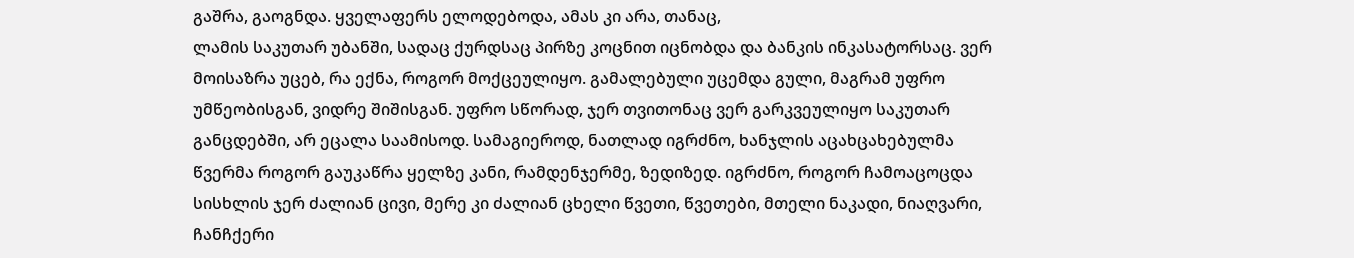გაშრა, გაოგნდა. ყველაფერს ელოდებოდა, ამას კი არა, თანაც,
ლამის საკუთარ უბანში, სადაც ქურდსაც პირზე კოცნით იცნობდა და ბანკის ინკასატორსაც. ვერ
მოისაზრა უცებ, რა ექნა, როგორ მოქცეულიყო. გამალებული უცემდა გული, მაგრამ უფრო
უმწეობისგან, ვიდრე შიშისგან. უფრო სწორად, ჯერ თვითონაც ვერ გარკვეულიყო საკუთარ
განცდებში, არ ეცალა საამისოდ. სამაგიეროდ, ნათლად იგრძნო, ხანჯლის აცახცახებულმა
წვერმა როგორ გაუკაწრა ყელზე კანი, რამდენჯერმე, ზედიზედ. იგრძნო, როგორ ჩამოაცოცდა
სისხლის ჯერ ძალიან ცივი, მერე კი ძალიან ცხელი წვეთი, წვეთები, მთელი ნაკადი, ნიაღვარი,
ჩანჩქერი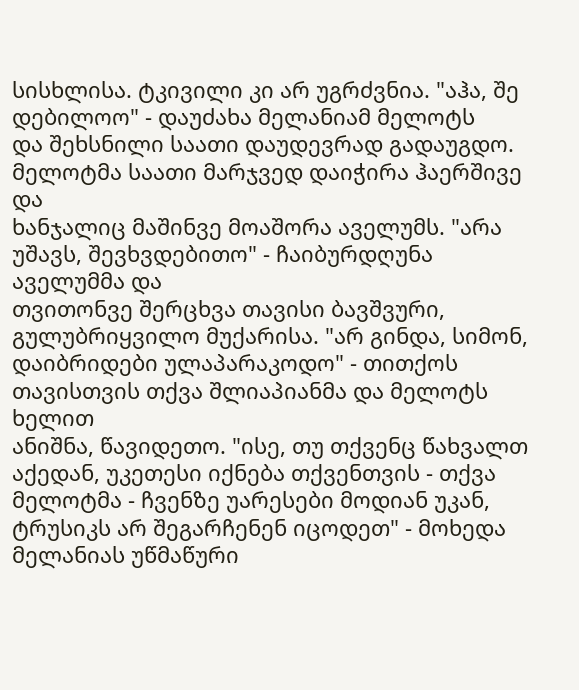სისხლისა. ტკივილი კი არ უგრძვნია. "აჰა, შე დებილოო" - დაუძახა მელანიამ მელოტს
და შეხსნილი საათი დაუდევრად გადაუგდო. მელოტმა საათი მარჯვედ დაიჭირა ჰაერშივე და
ხანჯალიც მაშინვე მოაშორა აველუმს. "არა უშავს, შევხვდებითო" - ჩაიბურდღუნა აველუმმა და
თვითონვე შერცხვა თავისი ბავშვური, გულუბრიყვილო მუქარისა. "არ გინდა, სიმონ,
დაიბრიდები ულაპარაკოდო" - თითქოს თავისთვის თქვა შლიაპიანმა და მელოტს ხელით
ანიშნა, წავიდეთო. "ისე, თუ თქვენც წახვალთ აქედან, უკეთესი იქნება თქვენთვის - თქვა
მელოტმა - ჩვენზე უარესები მოდიან უკან, ტრუსიკს არ შეგარჩენენ იცოდეთ" - მოხედა
მელანიას უწმაწური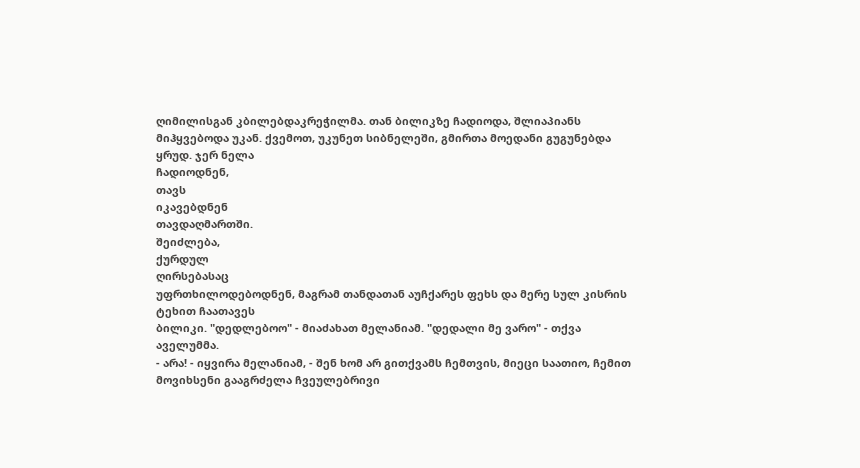ღიმილისგან კბილებდაკრეჭილმა. თან ბილიკზე ჩადიოდა, შლიაპიანს
მიჰყვებოდა უკან. ქვემოთ, უკუნეთ სიბნელეში, გმირთა მოედანი გუგუნებდა ყრუდ. ჯერ ნელა
ჩადიოდნენ,
თავს
იკავებდნენ
თავდაღმართში.
შეიძლება,
ქურდულ
ღირსებასაც
უფრთხილოდებოდნენ, მაგრამ თანდათან აუჩქარეს ფეხს და მერე სულ კისრის ტეხით ჩაათავეს
ბილიკი. "დედლებოო" - მიაძახათ მელანიამ. "დედალი მე ვარო" - თქვა აველუმმა.
- არა! - იყვირა მელანიამ, - შენ ხომ არ გითქვამს ჩემთვის, მიეცი საათიო, ჩემით მოვიხსენი გააგრძელა ჩვეულებრივი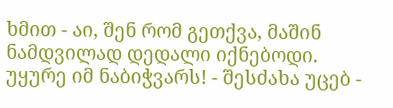ხმით - აი, შენ რომ გეთქვა, მაშინ ნამდვილად დედალი იქნებოდი.
უყურე იმ ნაბიჭვარს! - შესძახა უცებ -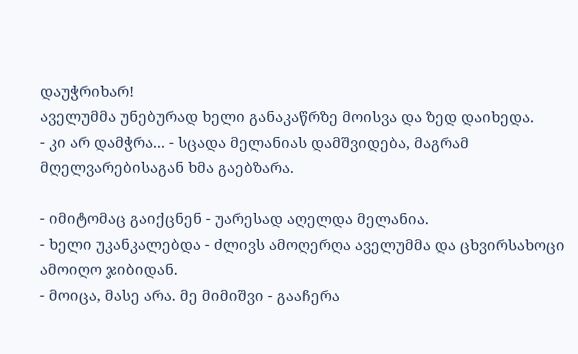დაუჭრიხარ!
აველუმმა უნებურად ხელი განაკაწრზე მოისვა და ზედ დაიხედა.
- კი არ დამჭრა... - სცადა მელანიას დამშვიდება, მაგრამ მღელვარებისაგან ხმა გაებზარა.

- იმიტომაც გაიქცნენ - უარესად აღელდა მელანია.
- ხელი უკანკალებდა - ძლივს ამოღერღა აველუმმა და ცხვირსახოცი ამოიღო ჯიბიდან.
- მოიცა, მასე არა. მე მიმიშვი - გააჩერა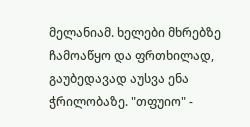მელანიამ. ხელები მხრებზე ჩამოაწყო და ფრთხილად,
გაუბედავად აუსვა ენა ჭრილობაზე. "თფუიო" -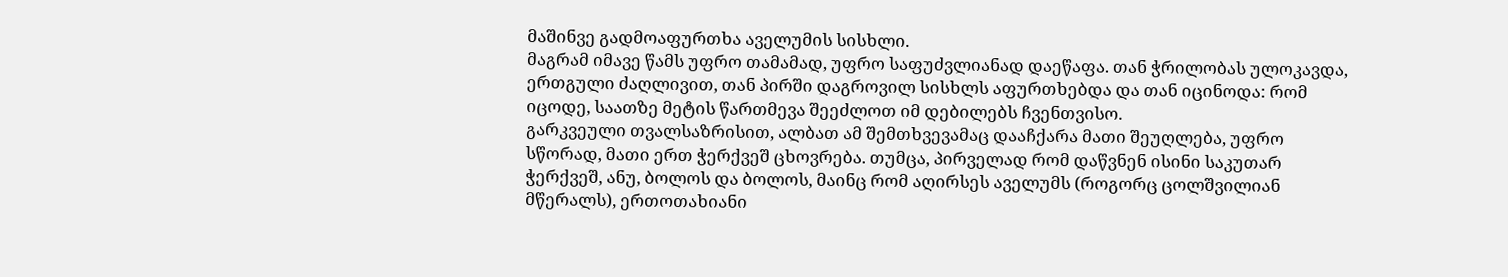მაშინვე გადმოაფურთხა აველუმის სისხლი.
მაგრამ იმავე წამს უფრო თამამად, უფრო საფუძვლიანად დაეწაფა. თან ჭრილობას ულოკავდა,
ერთგული ძაღლივით, თან პირში დაგროვილ სისხლს აფურთხებდა და თან იცინოდა: რომ
იცოდე, საათზე მეტის წართმევა შეეძლოთ იმ დებილებს ჩვენთვისო.
გარკვეული თვალსაზრისით, ალბათ ამ შემთხვევამაც დააჩქარა მათი შეუღლება, უფრო
სწორად, მათი ერთ ჭერქვეშ ცხოვრება. თუმცა, პირველად რომ დაწვნენ ისინი საკუთარ
ჭერქვეშ, ანუ, ბოლოს და ბოლოს, მაინც რომ აღირსეს აველუმს (როგორც ცოლშვილიან
მწერალს), ერთოთახიანი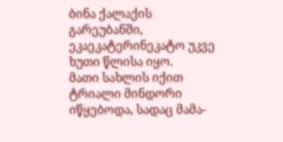ბინა ქალაქის გარეუბანში, ეკაეკატერინეკატო უკვე ხუთი წლისა იყო.
მათი სახლის იქით ტრიალი მინდორი იწყებოდა, სადაც მამა-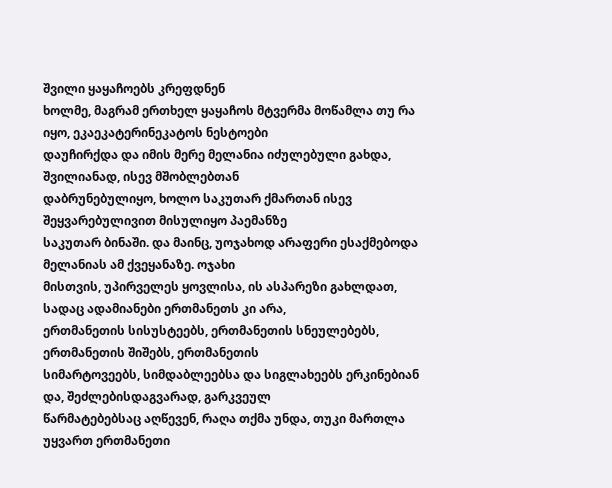შვილი ყაყაჩოებს კრეფდნენ
ხოლმე, მაგრამ ერთხელ ყაყაჩოს მტვერმა მოწამლა თუ რა იყო, ეკაეკატერინეკატოს ნესტოები
დაუჩირქდა და იმის მერე მელანია იძულებული გახდა, შვილიანად, ისევ მშობლებთან
დაბრუნებულიყო, ხოლო საკუთარ ქმართან ისევ შეყვარებულივით მისულიყო პაემანზე
საკუთარ ბინაში. და მაინც, უოჯახოდ არაფერი ესაქმებოდა მელანიას ამ ქვეყანაზე. ოჯახი
მისთვის, უპირველეს ყოვლისა, ის ასპარეზი გახლდათ, სადაც ადამიანები ერთმანეთს კი არა,
ერთმანეთის სისუსტეებს, ერთმანეთის სნეულებებს, ერთმანეთის შიშებს, ერთმანეთის
სიმარტოვეებს, სიმდაბლეებსა და სიგლახეებს ერკინებიან და, შეძლებისდაგვარად, გარკვეულ
წარმატებებსაც აღწევენ, რაღა თქმა უნდა, თუკი მართლა უყვართ ერთმანეთი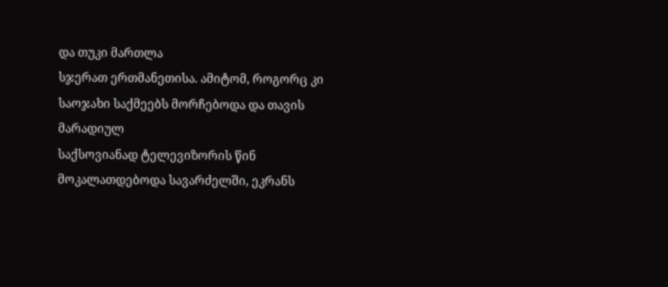და თუკი მართლა
სჯერათ ერთმანეთისა. ამიტომ, როგორც კი საოჯახი საქმეებს მორჩებოდა და თავის მარადიულ
საქსოვიანად ტელევიზორის წინ მოკალათდებოდა სავარძელში, ეკრანს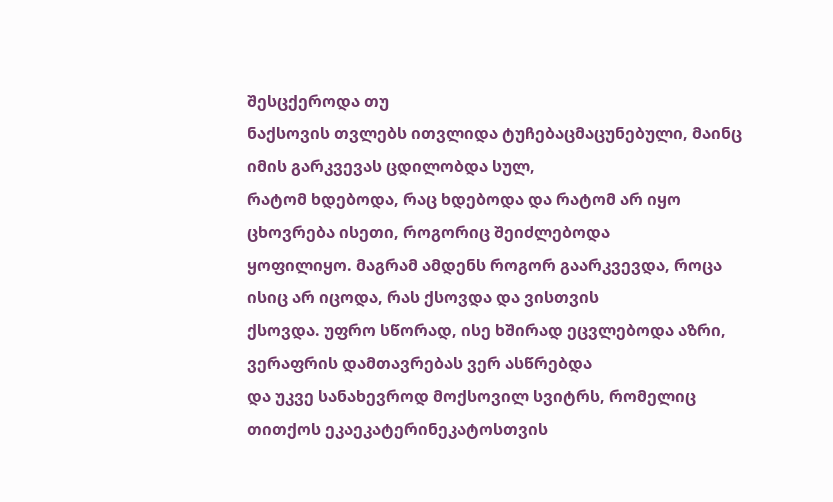შესცქეროდა თუ
ნაქსოვის თვლებს ითვლიდა ტუჩებაცმაცუნებული, მაინც იმის გარკვევას ცდილობდა სულ,
რატომ ხდებოდა, რაც ხდებოდა და რატომ არ იყო ცხოვრება ისეთი, როგორიც შეიძლებოდა
ყოფილიყო. მაგრამ ამდენს როგორ გაარკვევდა, როცა ისიც არ იცოდა, რას ქსოვდა და ვისთვის
ქსოვდა. უფრო სწორად, ისე ხშირად ეცვლებოდა აზრი, ვერაფრის დამთავრებას ვერ ასწრებდა
და უკვე სანახევროდ მოქსოვილ სვიტრს, რომელიც თითქოს ეკაეკატერინეკატოსთვის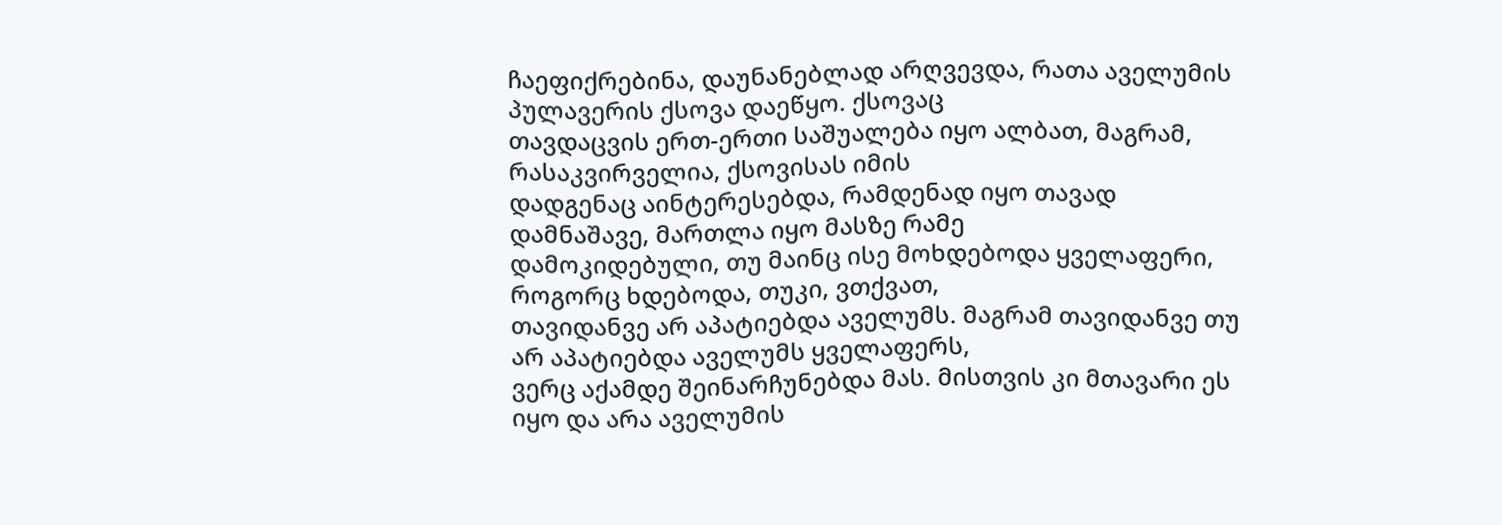ჩაეფიქრებინა, დაუნანებლად არღვევდა, რათა აველუმის პულავერის ქსოვა დაეწყო. ქსოვაც
თავდაცვის ერთ-ერთი საშუალება იყო ალბათ, მაგრამ, რასაკვირველია, ქსოვისას იმის
დადგენაც აინტერესებდა, რამდენად იყო თავად დამნაშავე, მართლა იყო მასზე რამე
დამოკიდებული, თუ მაინც ისე მოხდებოდა ყველაფერი, როგორც ხდებოდა, თუკი, ვთქვათ,
თავიდანვე არ აპატიებდა აველუმს. მაგრამ თავიდანვე თუ არ აპატიებდა აველუმს ყველაფერს,
ვერც აქამდე შეინარჩუნებდა მას. მისთვის კი მთავარი ეს იყო და არა აველუმის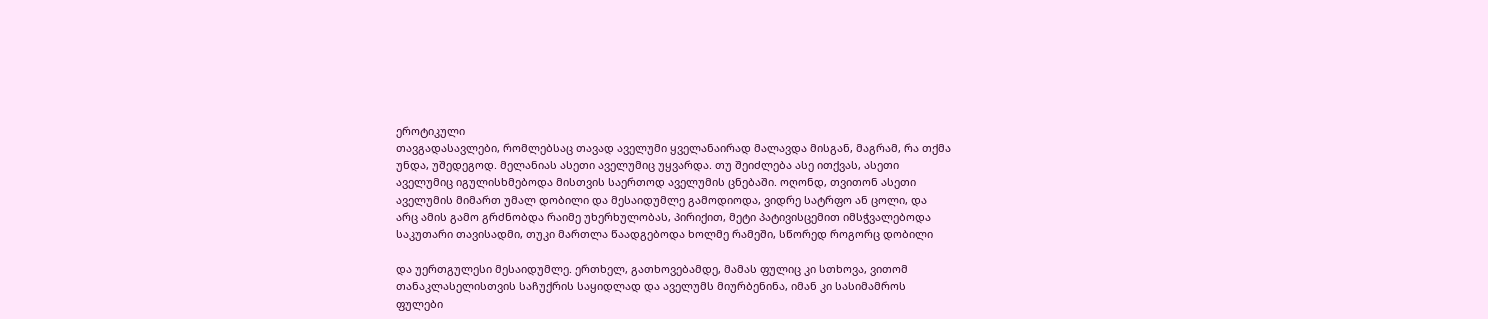ეროტიკული
თავგადასავლები, რომლებსაც თავად აველუმი ყველანაირად მალავდა მისგან, მაგრამ, რა თქმა
უნდა, უშედეგოდ. მელანიას ასეთი აველუმიც უყვარდა. თუ შეიძლება ასე ითქვას, ასეთი
აველუმიც იგულისხმებოდა მისთვის საერთოდ აველუმის ცნებაში. ოღონდ, თვითონ ასეთი
აველუმის მიმართ უმალ დობილი და მესაიდუმლე გამოდიოდა, ვიდრე სატრფო ან ცოლი, და
არც ამის გამო გრძნობდა რაიმე უხერხულობას, პირიქით, მეტი პატივისცემით იმსჭვალებოდა
საკუთარი თავისადმი, თუკი მართლა წაადგებოდა ხოლმე რამეში, სწორედ როგორც დობილი

და უერთგულესი მესაიდუმლე. ერთხელ, გათხოვებამდე, მამას ფულიც კი სთხოვა, ვითომ
თანაკლასელისთვის საჩუქრის საყიდლად და აველუმს მიურბენინა, იმან კი სასიმამროს
ფულები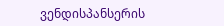ვენდისპანსერის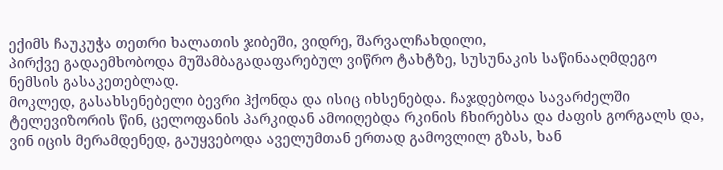ექიმს ჩაუკუჭა თეთრი ხალათის ჯიბეში, ვიდრე, შარვალჩახდილი,
პირქვე გადაემხობოდა მუშამბაგადაფარებულ ვიწრო ტახტზე, სუსუნაკის საწინააღმდეგო
ნემსის გასაკეთებლად.
მოკლედ, გასახსენებელი ბევრი ჰქონდა და ისიც იხსენებდა. ჩაჯდებოდა სავარძელში
ტელევიზორის წინ, ცელოფანის პარკიდან ამოიღებდა რკინის ჩხირებსა და ძაფის გორგალს და,
ვინ იცის მერამდენედ, გაუყვებოდა აველუმთან ერთად გამოვლილ გზას, ხან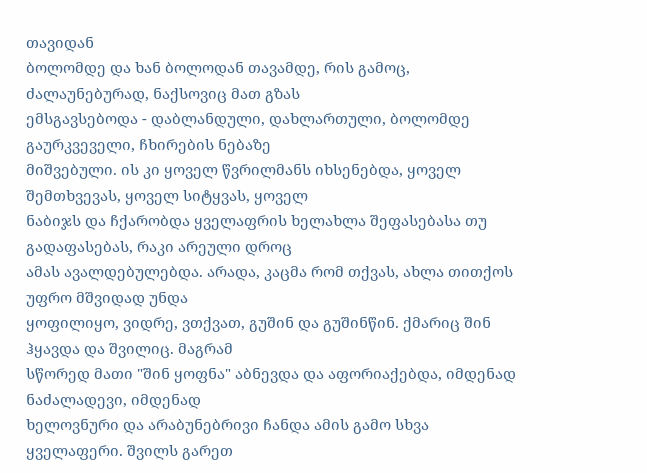თავიდან
ბოლომდე და ხან ბოლოდან თავამდე, რის გამოც, ძალაუნებურად, ნაქსოვიც მათ გზას
ემსგავსებოდა - დაბლანდული, დახლართული, ბოლომდე გაურკვეველი, ჩხირების ნებაზე
მიშვებული. ის კი ყოველ წვრილმანს იხსენებდა, ყოველ შემთხვევას, ყოველ სიტყვას, ყოველ
ნაბიჯს და ჩქარობდა ყველაფრის ხელახლა შეფასებასა თუ გადაფასებას, რაკი არეული დროც
ამას ავალდებულებდა. არადა, კაცმა რომ თქვას, ახლა თითქოს უფრო მშვიდად უნდა
ყოფილიყო, ვიდრე, ვთქვათ, გუშინ და გუშინწინ. ქმარიც შინ ჰყავდა და შვილიც. მაგრამ
სწორედ მათი "შინ ყოფნა" აბნევდა და აფორიაქებდა, იმდენად ნაძალადევი, იმდენად
ხელოვნური და არაბუნებრივი ჩანდა ამის გამო სხვა ყველაფერი. შვილს გარეთ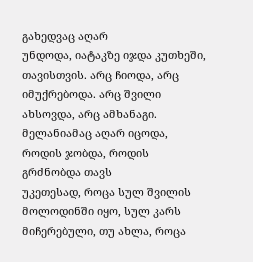გახედვაც აღარ
უნდოდა, იატაკზე იჯდა კუთხეში, თავისთვის. არც ჩიოდა, არც იმუქრებოდა. არც შვილი
ახსოვდა, არც ამხანაგი. მელანიამაც აღარ იცოდა, როდის ჯობდა, როდის გრძნობდა თავს
უკეთესად, როცა სულ შვილის მოლოდინში იყო, სულ კარს მიჩერებული, თუ ახლა, როცა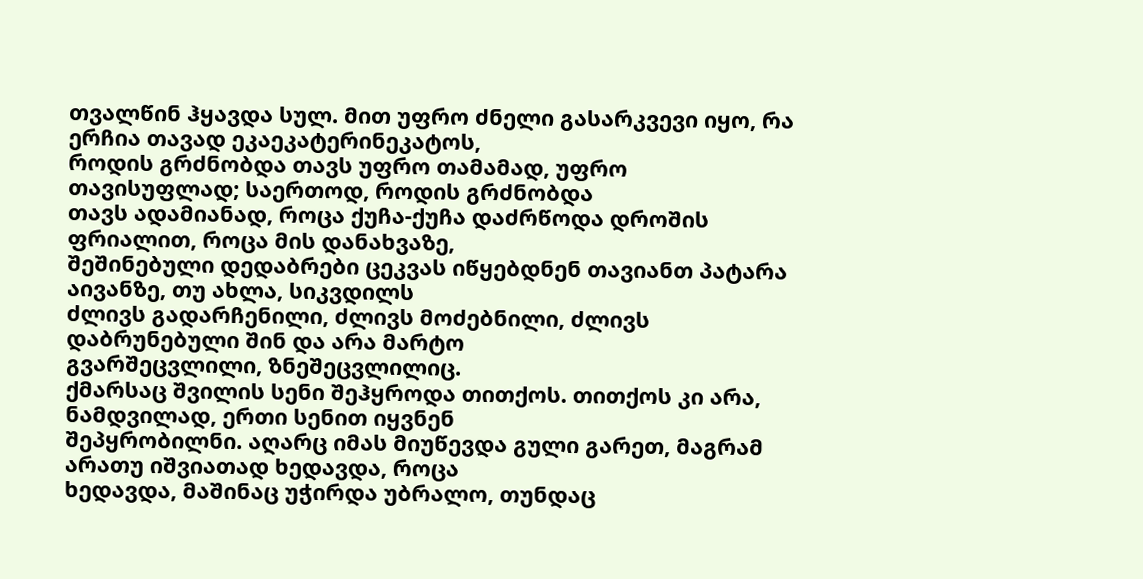თვალწინ ჰყავდა სულ. მით უფრო ძნელი გასარკვევი იყო, რა ერჩია თავად ეკაეკატერინეკატოს,
როდის გრძნობდა თავს უფრო თამამად, უფრო თავისუფლად; საერთოდ, როდის გრძნობდა
თავს ადამიანად, როცა ქუჩა-ქუჩა დაძრწოდა დროშის ფრიალით, როცა მის დანახვაზე,
შეშინებული დედაბრები ცეკვას იწყებდნენ თავიანთ პატარა აივანზე, თუ ახლა, სიკვდილს
ძლივს გადარჩენილი, ძლივს მოძებნილი, ძლივს დაბრუნებული შინ და არა მარტო
გვარშეცვლილი, ზნეშეცვლილიც.
ქმარსაც შვილის სენი შეჰყროდა თითქოს. თითქოს კი არა, ნამდვილად, ერთი სენით იყვნენ
შეპყრობილნი. აღარც იმას მიუწევდა გული გარეთ, მაგრამ არათუ იშვიათად ხედავდა, როცა
ხედავდა, მაშინაც უჭირდა უბრალო, თუნდაც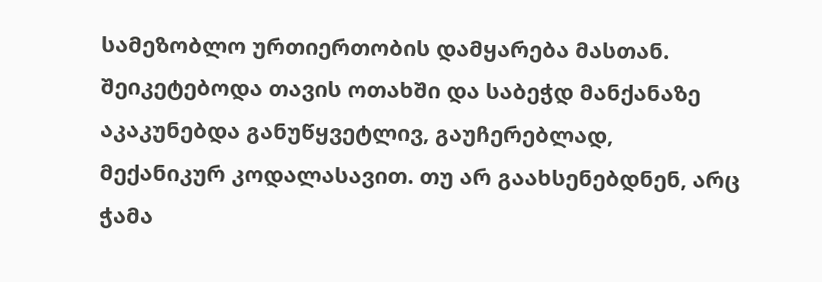სამეზობლო ურთიერთობის დამყარება მასთან.
შეიკეტებოდა თავის ოთახში და საბეჭდ მანქანაზე აკაკუნებდა განუწყვეტლივ, გაუჩერებლად,
მექანიკურ კოდალასავით. თუ არ გაახსენებდნენ, არც ჭამა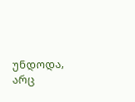უნდოდა, არც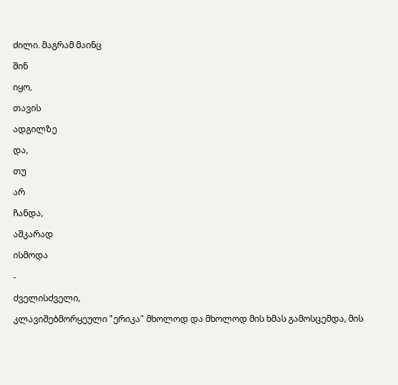ძილი. მაგრამ მაინც
შინ
იყო,
თავის
ადგილზე
და,
თუ
არ
ჩანდა,
აშკარად
ისმოდა
-
ძველისძველი,
კლავიშებმორყეული "ერიკა" მხოლოდ და მხოლოდ მის ხმას გამოსცემდა, მის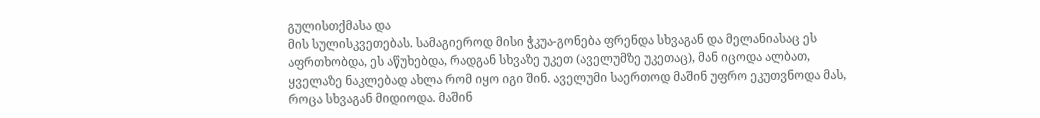გულისთქმასა და
მის სულისკვეთებას. სამაგიეროდ მისი ჭკუა-გონება ფრენდა სხვაგან და მელანიასაც ეს
აფრთხობდა, ეს აწუხებდა, რადგან სხვაზე უკეთ (აველუმზე უკეთაც), მან იცოდა ალბათ,
ყველაზე ნაკლებად ახლა რომ იყო იგი შინ. აველუმი საერთოდ მაშინ უფრო ეკუთვნოდა მას,
როცა სხვაგან მიდიოდა. მაშინ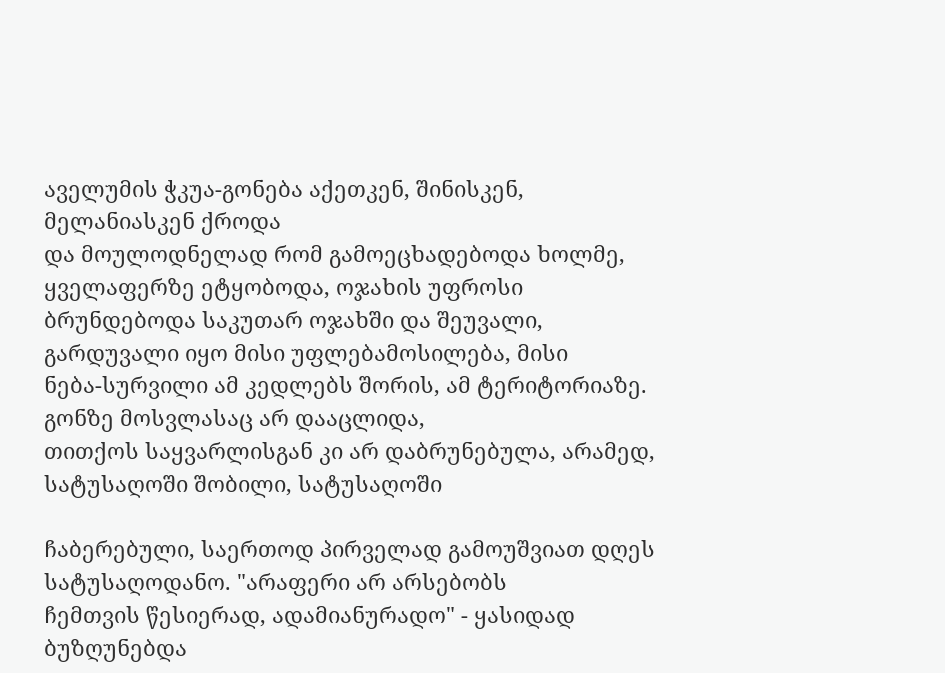აველუმის ჭკუა-გონება აქეთკენ, შინისკენ, მელანიასკენ ქროდა
და მოულოდნელად რომ გამოეცხადებოდა ხოლმე, ყველაფერზე ეტყობოდა, ოჯახის უფროსი
ბრუნდებოდა საკუთარ ოჯახში და შეუვალი, გარდუვალი იყო მისი უფლებამოსილება, მისი
ნება-სურვილი ამ კედლებს შორის, ამ ტერიტორიაზე. გონზე მოსვლასაც არ დააცლიდა,
თითქოს საყვარლისგან კი არ დაბრუნებულა, არამედ, სატუსაღოში შობილი, სატუსაღოში

ჩაბერებული, საერთოდ პირველად გამოუშვიათ დღეს სატუსაღოდანო. "არაფერი არ არსებობს
ჩემთვის წესიერად, ადამიანურადო" - ყასიდად ბუზღუნებდა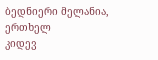ბედნიერი მელანია, ერთხელ
კიდევ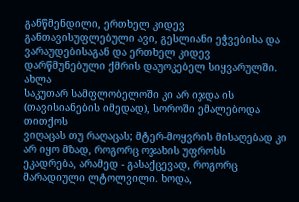განწმენდილი, ერთხელ კიდევ განთავისუფლებული ავი, გესლიანი ეჭვებისა და
ვარაუდებისაგან და ერთხელ კიდევ დარწმუნებული ქმრის დაუოკებელ სიყვარულში. ახლა
საკუთარ სამფლობელოში კი არ იჯდა ის (თავისიანების იმედად), სოროში ემალებოდა თითქოს
ვიღაცას თუ რაღაცას; მტერ-მოყვრის მისაღებად კი არ იყო მზად, როგორც ოჯახის უფროსს
ეკადრება, არამედ - გასაქცევად, როგორც მარადიული ლტოლვილი. ხოდა,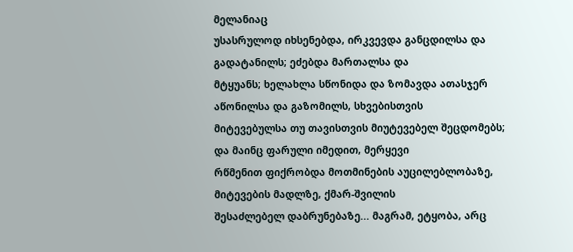მელანიაც
უსასრულოდ იხსენებდა, ირკვევდა განცდილსა და გადატანილს; ეძებდა მართალსა და
მტყუანს; ხელახლა სწონიდა და ზომავდა ათასჯერ აწონილსა და გაზომილს, სხვებისთვის
მიტევებულსა თუ თავისთვის მიუტევებელ შეცდომებს; და მაინც ფარული იმედით, მერყევი
რწმენით ფიქრობდა მოთმინების აუცილებლობაზე, მიტევების მადლზე, ქმარ-შვილის
შესაძლებელ დაბრუნებაზე... მაგრამ, ეტყობა, არც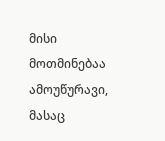მისი მოთმინებაა ამოუწურავი, მასაც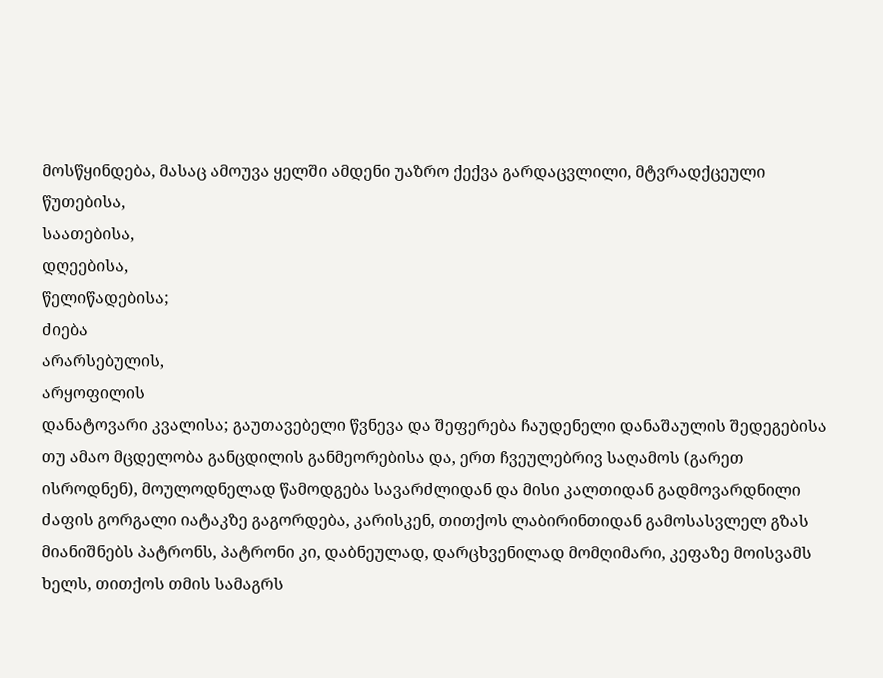მოსწყინდება, მასაც ამოუვა ყელში ამდენი უაზრო ქექვა გარდაცვლილი, მტვრადქცეული
წუთებისა,
საათებისა,
დღეებისა,
წელიწადებისა;
ძიება
არარსებულის,
არყოფილის
დანატოვარი კვალისა; გაუთავებელი წვნევა და შეფერება ჩაუდენელი დანაშაულის შედეგებისა
თუ ამაო მცდელობა განცდილის განმეორებისა და, ერთ ჩვეულებრივ საღამოს (გარეთ
ისროდნენ), მოულოდნელად წამოდგება სავარძლიდან და მისი კალთიდან გადმოვარდნილი
ძაფის გორგალი იატაკზე გაგორდება, კარისკენ, თითქოს ლაბირინთიდან გამოსასვლელ გზას
მიანიშნებს პატრონს, პატრონი კი, დაბნეულად, დარცხვენილად მომღიმარი, კეფაზე მოისვამს
ხელს, თითქოს თმის სამაგრს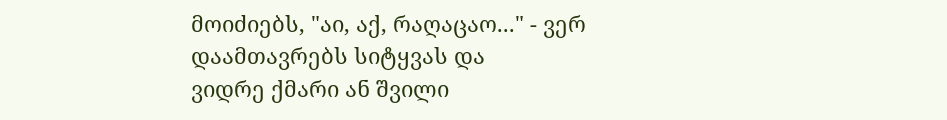მოიძიებს, "აი, აქ, რაღაცაო..." - ვერ დაამთავრებს სიტყვას და
ვიდრე ქმარი ან შვილი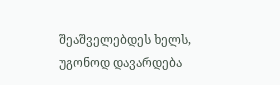შეაშველებდეს ხელს, უგონოდ დავარდება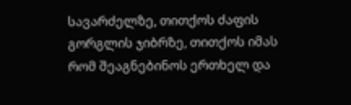სავარძელზე, თითქოს ძაფის
გორგლის ჯიბრზე, თითქოს იმას რომ შეაგნებინოს ერთხელ და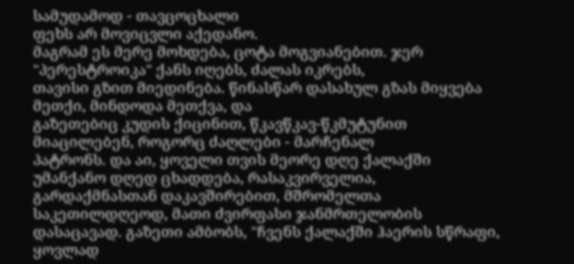სამუდამოდ - თავცოცხალი
ფეხს არ მოვიცვლი აქედანო.
მაგრამ ეს მერე მოხდება, ცოტა მოგვიანებით. ჯერ "პერესტროიკა" ქანს იღებს, ძალას იკრებს,
თავისი გზით მიედინება. წინასწარ დასახულ გზას მიყვება მეთქი, მინდოდა მეთქვა, და
გაზეთებიც კუდის ქიცინით, წკავწკავ-წკმუტუნით მიაცილებენ, როგორც ძაღლები - მარჩენალ
პატრონს. და აი, ყოველი თვის მეორე დღე ქალაქში უმანქანო დღედ ცხადდება, რასაკვირველია,
გარდაქმნასთან დაკავშირებით, მშრომელთა საკეთილდღეოდ, მათი ძვირფასი ჯანმრთელობის
დასაცავად. გაზეთი ამბობს, "ჩვენს ქალაქში ჰაერის სწრაფი, ყოვლად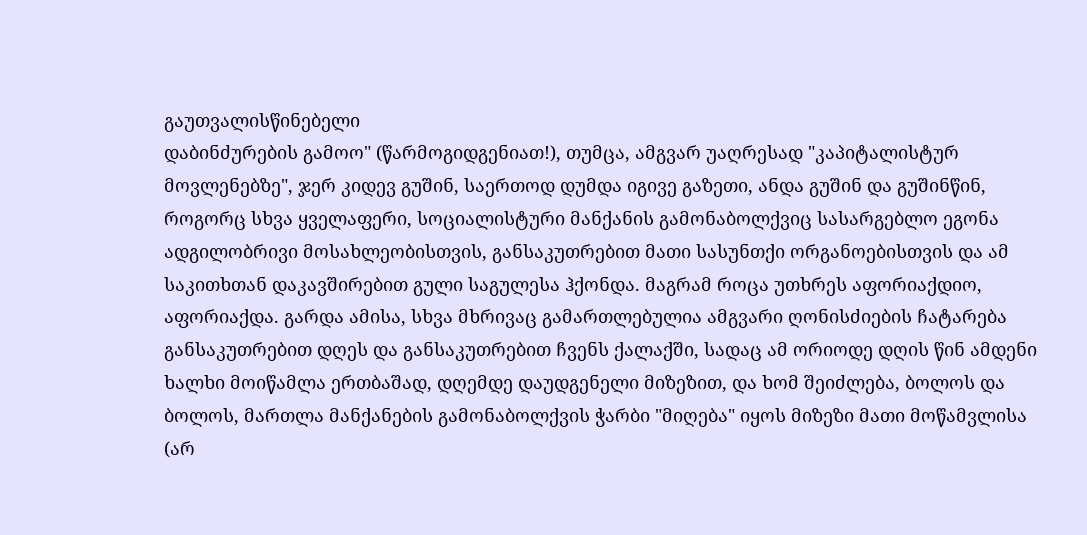გაუთვალისწინებელი
დაბინძურების გამოო" (წარმოგიდგენიათ!), თუმცა, ამგვარ უაღრესად "კაპიტალისტურ
მოვლენებზე", ჯერ კიდევ გუშინ, საერთოდ დუმდა იგივე გაზეთი, ანდა გუშინ და გუშინწინ,
როგორც სხვა ყველაფერი, სოციალისტური მანქანის გამონაბოლქვიც სასარგებლო ეგონა
ადგილობრივი მოსახლეობისთვის, განსაკუთრებით მათი სასუნთქი ორგანოებისთვის და ამ
საკითხთან დაკავშირებით გული საგულესა ჰქონდა. მაგრამ როცა უთხრეს აფორიაქდიო,
აფორიაქდა. გარდა ამისა, სხვა მხრივაც გამართლებულია ამგვარი ღონისძიების ჩატარება
განსაკუთრებით დღეს და განსაკუთრებით ჩვენს ქალაქში, სადაც ამ ორიოდე დღის წინ ამდენი
ხალხი მოიწამლა ერთბაშად, დღემდე დაუდგენელი მიზეზით, და ხომ შეიძლება, ბოლოს და
ბოლოს, მართლა მანქანების გამონაბოლქვის ჭარბი "მიღება" იყოს მიზეზი მათი მოწამვლისა
(არ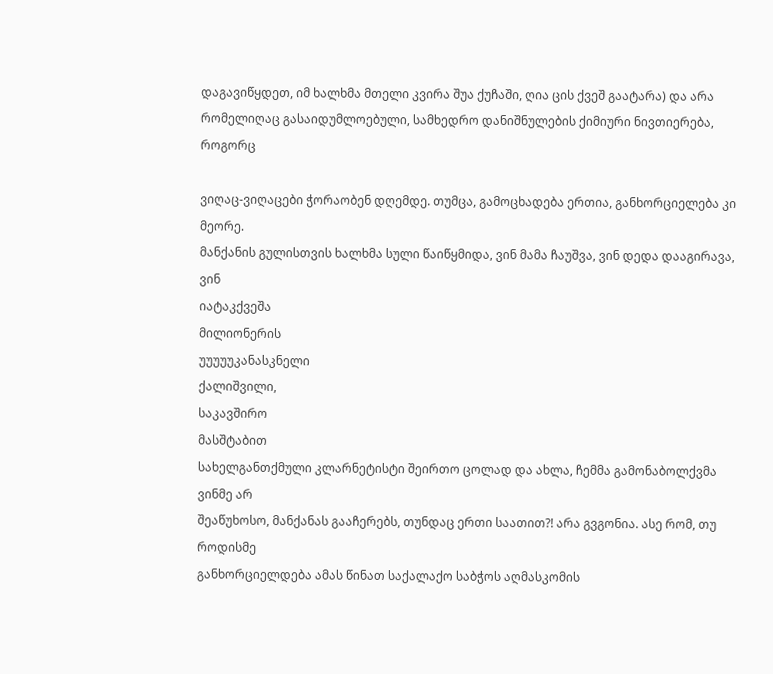დაგავიწყდეთ, იმ ხალხმა მთელი კვირა შუა ქუჩაში, ღია ცის ქვეშ გაატარა) და არა
რომელიღაც გასაიდუმლოებული, სამხედრო დანიშნულების ქიმიური ნივთიერება, როგორც

ვიღაც-ვიღაცები ჭორაობენ დღემდე. თუმცა, გამოცხადება ერთია, განხორციელება კი მეორე.
მანქანის გულისთვის ხალხმა სული წაიწყმიდა, ვინ მამა ჩაუშვა, ვინ დედა დააგირავა, ვინ
იატაკქვეშა
მილიონერის
უუუუუკანასკნელი
ქალიშვილი,
საკავშირო
მასშტაბით
სახელგანთქმული კლარნეტისტი შეირთო ცოლად და ახლა, ჩემმა გამონაბოლქვმა ვინმე არ
შეაწუხოსო, მანქანას გააჩერებს, თუნდაც ერთი საათით?! არა გვგონია. ასე რომ, თუ როდისმე
განხორციელდება ამას წინათ საქალაქო საბჭოს აღმასკომის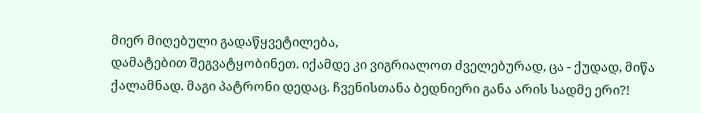მიერ მიღებული გადაწყვეტილება,
დამატებით შეგვატყობინეთ. იქამდე კი ვიგრიალოთ ძველებურად, ცა - ქუდად, მიწა ქალამნად. მაგი პატრონი დედაც. ჩვენისთანა ბედნიერი განა არის სადმე ერი?!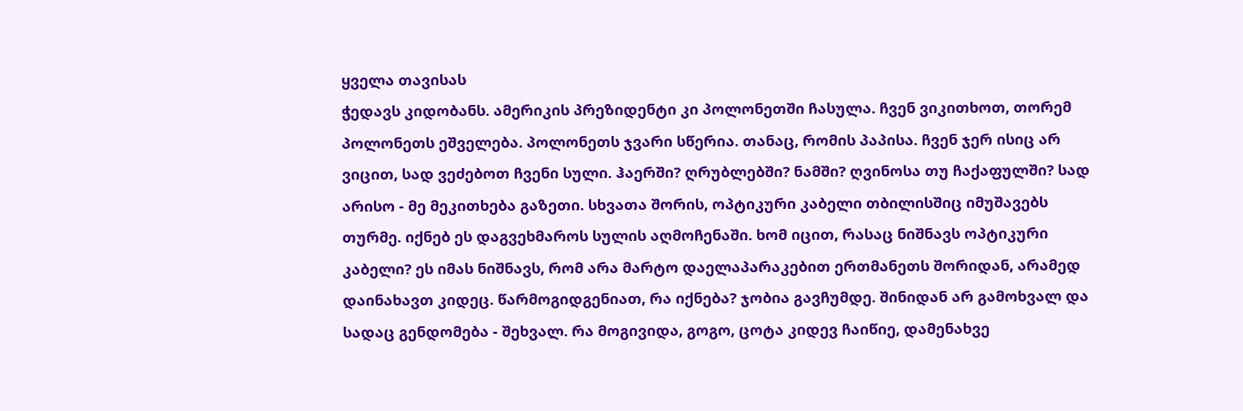ყველა თავისას
ჭედავს კიდობანს. ამერიკის პრეზიდენტი კი პოლონეთში ჩასულა. ჩვენ ვიკითხოთ, თორემ
პოლონეთს ეშველება. პოლონეთს ჯვარი სწერია. თანაც, რომის პაპისა. ჩვენ ჯერ ისიც არ
ვიცით, სად ვეძებოთ ჩვენი სული. ჰაერში? ღრუბლებში? ნამში? ღვინოსა თუ ჩაქაფულში? სად
არისო - მე მეკითხება გაზეთი. სხვათა შორის, ოპტიკური კაბელი თბილისშიც იმუშავებს
თურმე. იქნებ ეს დაგვეხმაროს სულის აღმოჩენაში. ხომ იცით, რასაც ნიშნავს ოპტიკური
კაბელი? ეს იმას ნიშნავს, რომ არა მარტო დაელაპარაკებით ერთმანეთს შორიდან, არამედ
დაინახავთ კიდეც. წარმოგიდგენიათ, რა იქნება? ჯობია გავჩუმდე. შინიდან არ გამოხვალ და
სადაც გენდომება - შეხვალ. რა მოგივიდა, გოგო, ცოტა კიდევ ჩაიწიე, დამენახვე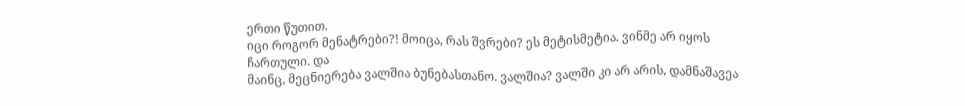ერთი წუთით.
იცი როგორ მენატრები?! მოიცა, რას შვრები? ეს მეტისმეტია. ვინმე არ იყოს ჩართული. და
მაინც, მეცნიერება ვალშია ბუნებასთანო. ვალშია? ვალში კი არ არის, დამნაშავეა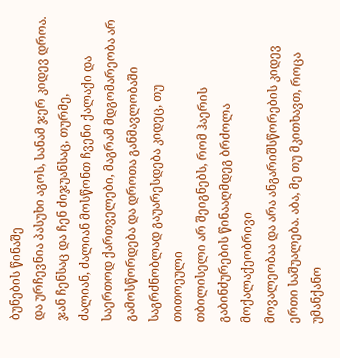ბუნების წინაშე
და ურჩევნია პასუხი აგოს, სანამ ჯერ კიდევ დროა. ჯან ჩენსაც და ჩენ ძიჯუანსაც, თურმე,
ძალიან, ძალიან მოსწონთ ჩვენი ქალაქი და საერთოდ ქართველები, მაგრამ მდგომარეობა არ
გამოსწორდება და დროთა განმავლობაში საგრძნობლად გაუარესდება კიდეც, თუ თითოეული
თბილისელი არ შეიგნებს, რომ ჰაერის გაბინძურების წინააღმდეგ ბრძოლა მოქალაქეობრივი
მოვალეობაა და არა ანგარიშსწორების კიდევ ერთი საშუალება. აბა, მე თუ მკითხავთ, როცა
უმანქანო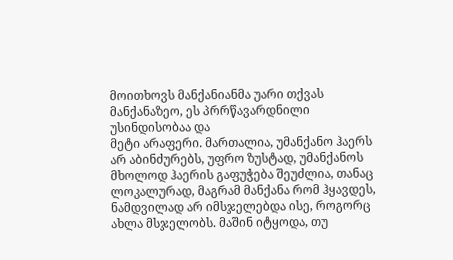მოითხოვს მანქანიანმა უარი თქვას მანქანაზეო, ეს პრრწავარდნილი უსინდისობაა და
მეტი არაფერი. მართალია, უმანქანო ჰაერს არ აბინძურებს, უფრო ზუსტად, უმანქანოს
მხოლოდ ჰაერის გაფუჭება შეუძლია, თანაც ლოკალურად, მაგრამ მანქანა რომ ჰყავდეს,
ნამდვილად არ იმსჯელებდა ისე, როგორც ახლა მსჯელობს. მაშინ იტყოდა, თუ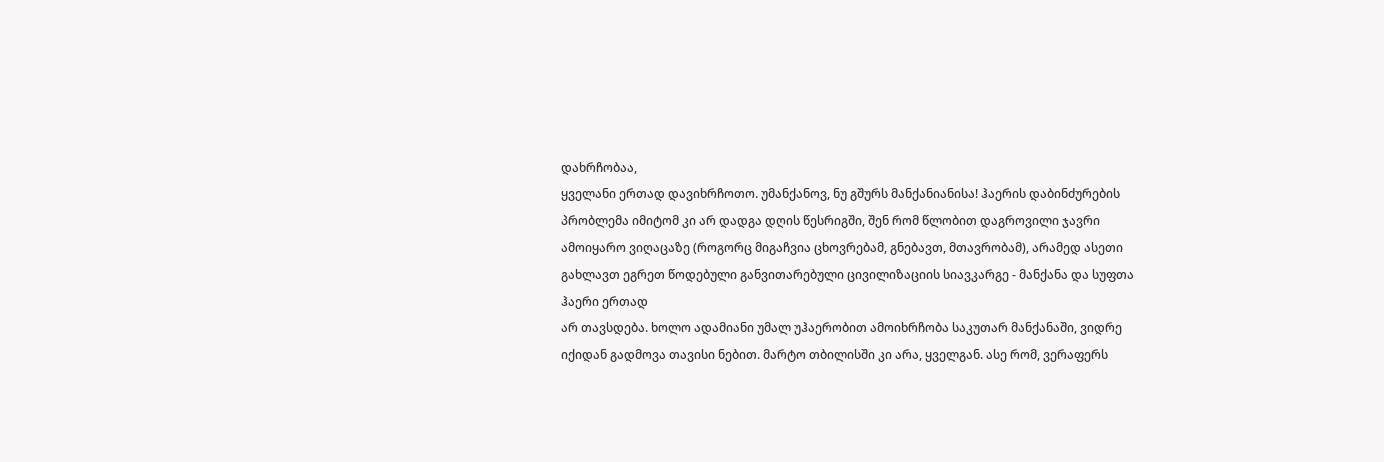დახრჩობაა,
ყველანი ერთად დავიხრჩოთო. უმანქანოვ, ნუ გშურს მანქანიანისა! ჰაერის დაბინძურების
პრობლემა იმიტომ კი არ დადგა დღის წესრიგში, შენ რომ წლობით დაგროვილი ჯავრი
ამოიყარო ვიღაცაზე (როგორც მიგაჩვია ცხოვრებამ, გნებავთ, მთავრობამ), არამედ ასეთი
გახლავთ ეგრეთ წოდებული განვითარებული ცივილიზაციის სიავკარგე - მანქანა და სუფთა
ჰაერი ერთად
არ თავსდება. ხოლო ადამიანი უმალ უჰაერობით ამოიხრჩობა საკუთარ მანქანაში, ვიდრე
იქიდან გადმოვა თავისი ნებით. მარტო თბილისში კი არა, ყველგან. ასე რომ, ვერაფერს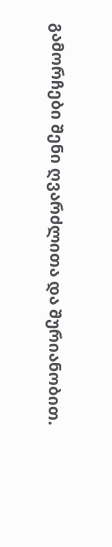გამორჩები შენი ღვარძლითა და შურიანობით.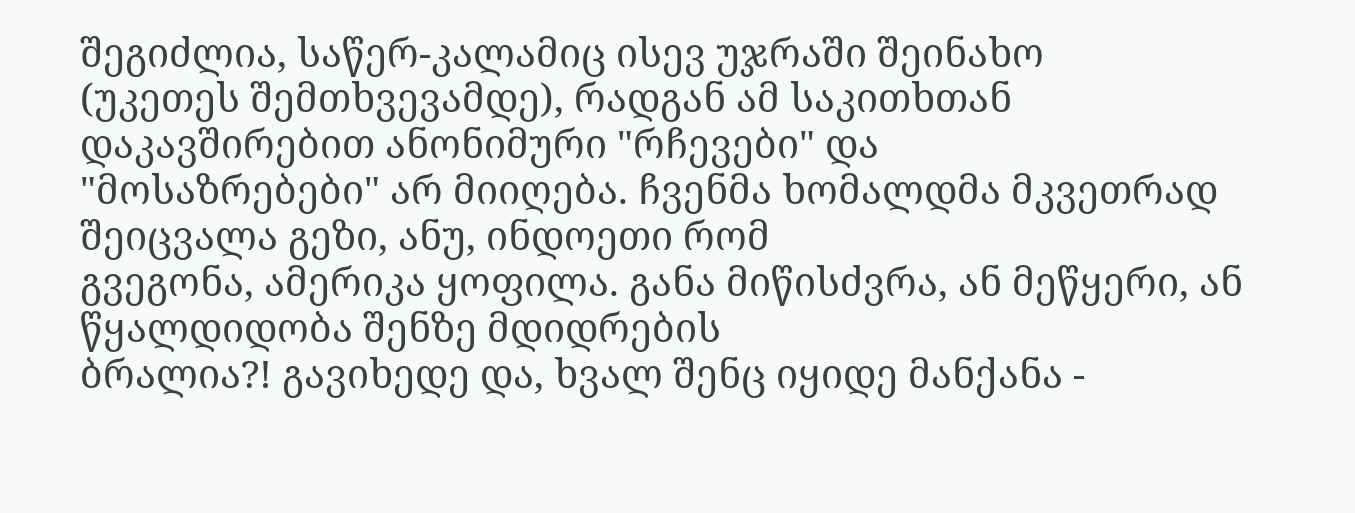შეგიძლია, საწერ-კალამიც ისევ უჯრაში შეინახო
(უკეთეს შემთხვევამდე), რადგან ამ საკითხთან დაკავშირებით ანონიმური "რჩევები" და
"მოსაზრებები" არ მიიღება. ჩვენმა ხომალდმა მკვეთრად შეიცვალა გეზი, ანუ, ინდოეთი რომ
გვეგონა, ამერიკა ყოფილა. განა მიწისძვრა, ან მეწყერი, ან წყალდიდობა შენზე მდიდრების
ბრალია?! გავიხედე და, ხვალ შენც იყიდე მანქანა -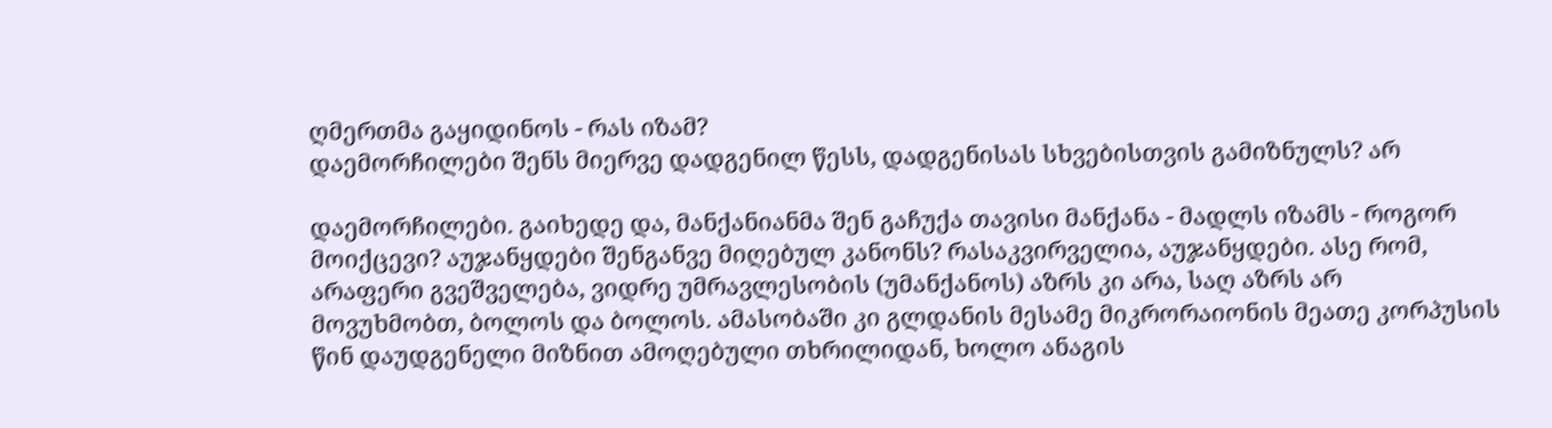ღმერთმა გაყიდინოს - რას იზამ?
დაემორჩილები შენს მიერვე დადგენილ წესს, დადგენისას სხვებისთვის გამიზნულს? არ

დაემორჩილები. გაიხედე და, მანქანიანმა შენ გაჩუქა თავისი მანქანა - მადლს იზამს - როგორ
მოიქცევი? აუჯანყდები შენგანვე მიღებულ კანონს? რასაკვირველია, აუჯანყდები. ასე რომ,
არაფერი გვეშველება, ვიდრე უმრავლესობის (უმანქანოს) აზრს კი არა, საღ აზრს არ
მოვუხმობთ, ბოლოს და ბოლოს. ამასობაში კი გლდანის მესამე მიკრორაიონის მეათე კორპუსის
წინ დაუდგენელი მიზნით ამოღებული თხრილიდან, ხოლო ანაგის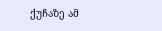ქუჩაზე ამ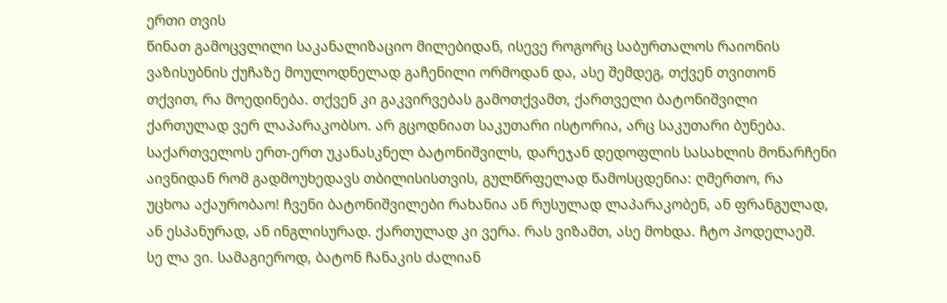ერთი თვის
წინათ გამოცვლილი საკანალიზაციო მილებიდან, ისევე როგორც საბურთალოს რაიონის
ვაზისუბნის ქუჩაზე მოულოდნელად გაჩენილი ორმოდან და, ასე შემდეგ, თქვენ თვითონ
თქვით, რა მოედინება. თქვენ კი გაკვირვებას გამოთქვამთ, ქართველი ბატონიშვილი
ქართულად ვერ ლაპარაკობსო. არ გცოდნიათ საკუთარი ისტორია, არც საკუთარი ბუნება.
საქართველოს ერთ-ერთ უკანასკნელ ბატონიშვილს, დარეჯან დედოფლის სასახლის მონარჩენი
აივნიდან რომ გადმოუხედავს თბილისისთვის, გულწრფელად წამოსცდენია: ღმერთო, რა
უცხოა აქაურობაო! ჩვენი ბატონიშვილები რახანია ან რუსულად ლაპარაკობენ, ან ფრანგულად,
ან ესპანურად, ან ინგლისურად. ქართულად კი ვერა. რას ვიზამთ, ასე მოხდა. ჩტო პოდელაეშ.
სე ლა ვი. სამაგიეროდ, ბატონ ჩანაკის ძალიან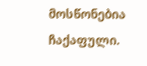მოსწონებია ჩაქაფული.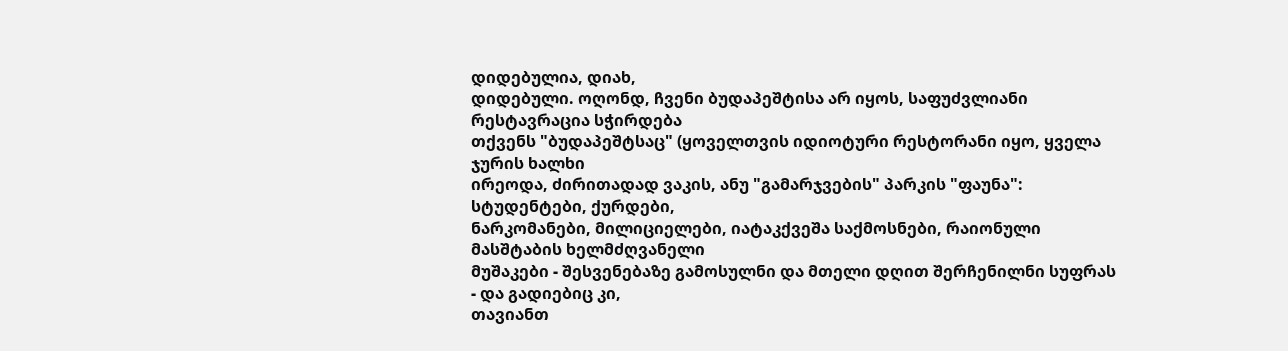დიდებულია, დიახ,
დიდებული. ოღონდ, ჩვენი ბუდაპეშტისა არ იყოს, საფუძვლიანი რესტავრაცია სჭირდება
თქვენს "ბუდაპეშტსაც" (ყოველთვის იდიოტური რესტორანი იყო, ყველა ჯურის ხალხი
ირეოდა, ძირითადად ვაკის, ანუ "გამარჯვების" პარკის "ფაუნა": სტუდენტები, ქურდები,
ნარკომანები, მილიციელები, იატაკქვეშა საქმოსნები, რაიონული მასშტაბის ხელმძღვანელი
მუშაკები - შესვენებაზე გამოსულნი და მთელი დღით შერჩენილნი სუფრას - და გადიებიც კი,
თავიანთ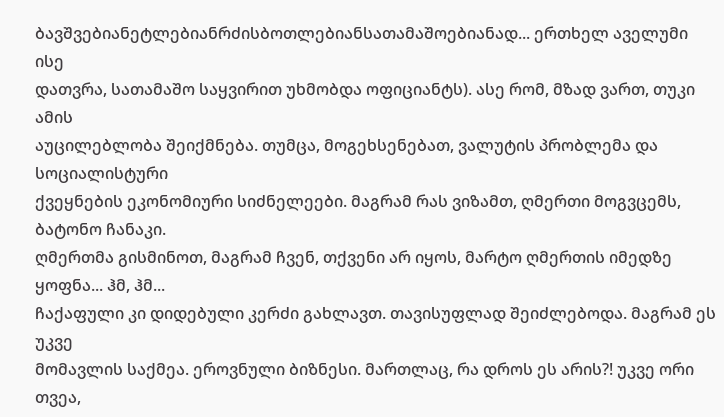ბავშვებიანეტლებიანრძისბოთლებიანსათამაშოებიანად... ერთხელ აველუმი ისე
დათვრა, სათამაშო საყვირით უხმობდა ოფიციანტს). ასე რომ, მზად ვართ, თუკი ამის
აუცილებლობა შეიქმნება. თუმცა, მოგეხსენებათ, ვალუტის პრობლემა და სოციალისტური
ქვეყნების ეკონომიური სიძნელეები. მაგრამ რას ვიზამთ, ღმერთი მოგვცემს, ბატონო ჩანაკი.
ღმერთმა გისმინოთ, მაგრამ ჩვენ, თქვენი არ იყოს, მარტო ღმერთის იმედზე ყოფნა... ჰმ, ჰმ...
ჩაქაფული კი დიდებული კერძი გახლავთ. თავისუფლად შეიძლებოდა. მაგრამ ეს უკვე
მომავლის საქმეა. ეროვნული ბიზნესი. მართლაც, რა დროს ეს არის?! უკვე ორი თვეა,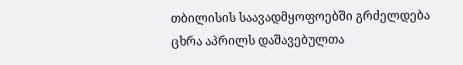თბილისის საავადმყოფოებში გრძელდება ცხრა აპრილს დაშავებულთა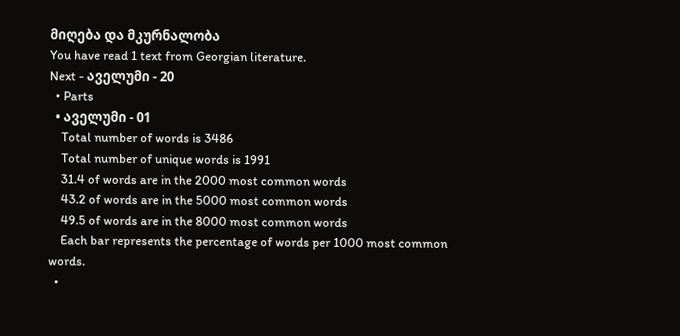მიღება და მკურნალობა
You have read 1 text from Georgian literature.
Next - აველუმი - 20
  • Parts
  • აველუმი - 01
    Total number of words is 3486
    Total number of unique words is 1991
    31.4 of words are in the 2000 most common words
    43.2 of words are in the 5000 most common words
    49.5 of words are in the 8000 most common words
    Each bar represents the percentage of words per 1000 most common words.
  •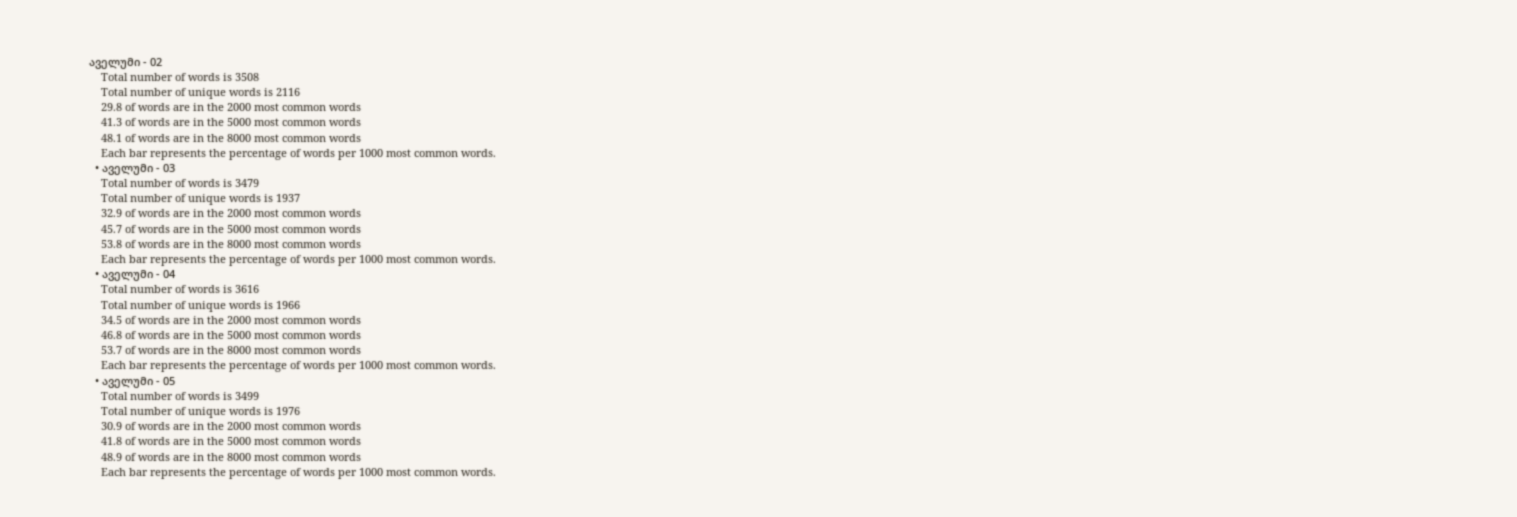აველუმი - 02
    Total number of words is 3508
    Total number of unique words is 2116
    29.8 of words are in the 2000 most common words
    41.3 of words are in the 5000 most common words
    48.1 of words are in the 8000 most common words
    Each bar represents the percentage of words per 1000 most common words.
  • აველუმი - 03
    Total number of words is 3479
    Total number of unique words is 1937
    32.9 of words are in the 2000 most common words
    45.7 of words are in the 5000 most common words
    53.8 of words are in the 8000 most common words
    Each bar represents the percentage of words per 1000 most common words.
  • აველუმი - 04
    Total number of words is 3616
    Total number of unique words is 1966
    34.5 of words are in the 2000 most common words
    46.8 of words are in the 5000 most common words
    53.7 of words are in the 8000 most common words
    Each bar represents the percentage of words per 1000 most common words.
  • აველუმი - 05
    Total number of words is 3499
    Total number of unique words is 1976
    30.9 of words are in the 2000 most common words
    41.8 of words are in the 5000 most common words
    48.9 of words are in the 8000 most common words
    Each bar represents the percentage of words per 1000 most common words.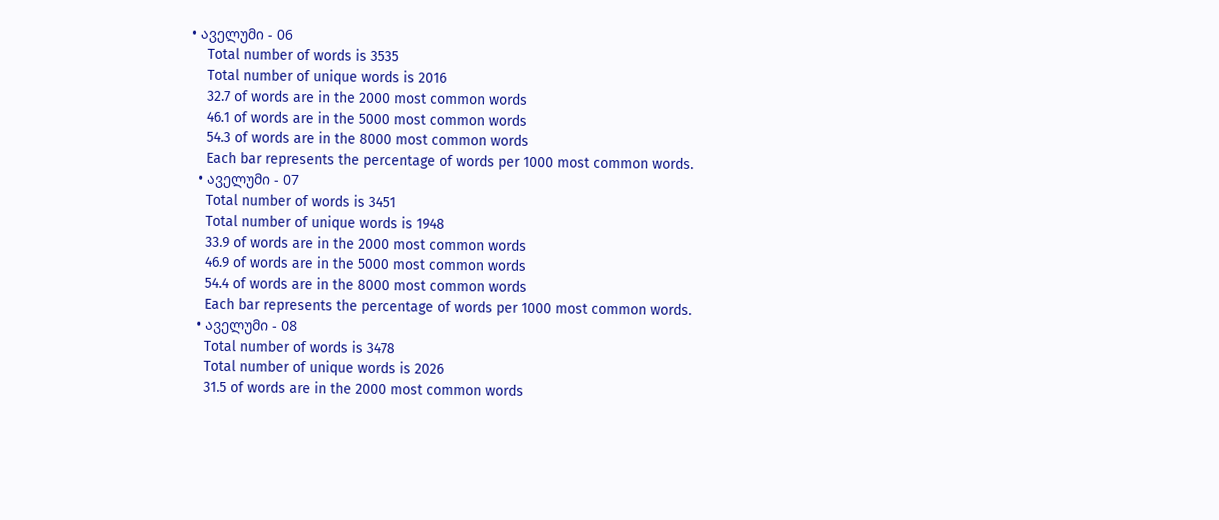• აველუმი - 06
    Total number of words is 3535
    Total number of unique words is 2016
    32.7 of words are in the 2000 most common words
    46.1 of words are in the 5000 most common words
    54.3 of words are in the 8000 most common words
    Each bar represents the percentage of words per 1000 most common words.
  • აველუმი - 07
    Total number of words is 3451
    Total number of unique words is 1948
    33.9 of words are in the 2000 most common words
    46.9 of words are in the 5000 most common words
    54.4 of words are in the 8000 most common words
    Each bar represents the percentage of words per 1000 most common words.
  • აველუმი - 08
    Total number of words is 3478
    Total number of unique words is 2026
    31.5 of words are in the 2000 most common words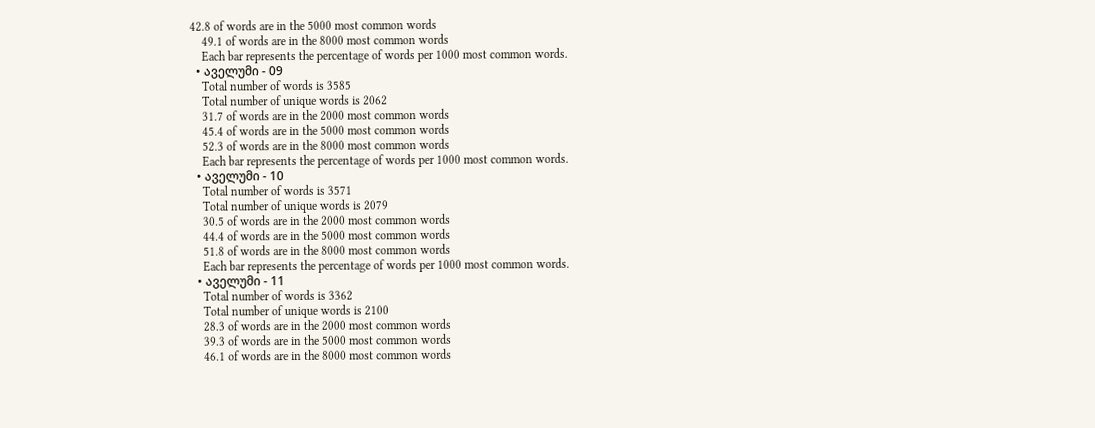42.8 of words are in the 5000 most common words
    49.1 of words are in the 8000 most common words
    Each bar represents the percentage of words per 1000 most common words.
  • აველუმი - 09
    Total number of words is 3585
    Total number of unique words is 2062
    31.7 of words are in the 2000 most common words
    45.4 of words are in the 5000 most common words
    52.3 of words are in the 8000 most common words
    Each bar represents the percentage of words per 1000 most common words.
  • აველუმი - 10
    Total number of words is 3571
    Total number of unique words is 2079
    30.5 of words are in the 2000 most common words
    44.4 of words are in the 5000 most common words
    51.8 of words are in the 8000 most common words
    Each bar represents the percentage of words per 1000 most common words.
  • აველუმი - 11
    Total number of words is 3362
    Total number of unique words is 2100
    28.3 of words are in the 2000 most common words
    39.3 of words are in the 5000 most common words
    46.1 of words are in the 8000 most common words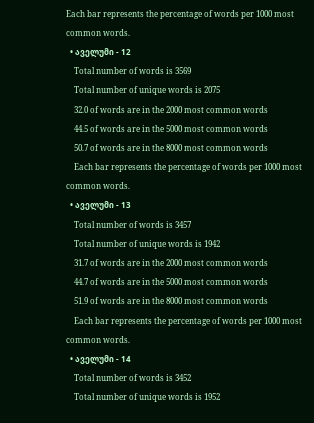Each bar represents the percentage of words per 1000 most common words.
  • აველუმი - 12
    Total number of words is 3569
    Total number of unique words is 2075
    32.0 of words are in the 2000 most common words
    44.5 of words are in the 5000 most common words
    50.7 of words are in the 8000 most common words
    Each bar represents the percentage of words per 1000 most common words.
  • აველუმი - 13
    Total number of words is 3457
    Total number of unique words is 1942
    31.7 of words are in the 2000 most common words
    44.7 of words are in the 5000 most common words
    51.9 of words are in the 8000 most common words
    Each bar represents the percentage of words per 1000 most common words.
  • აველუმი - 14
    Total number of words is 3452
    Total number of unique words is 1952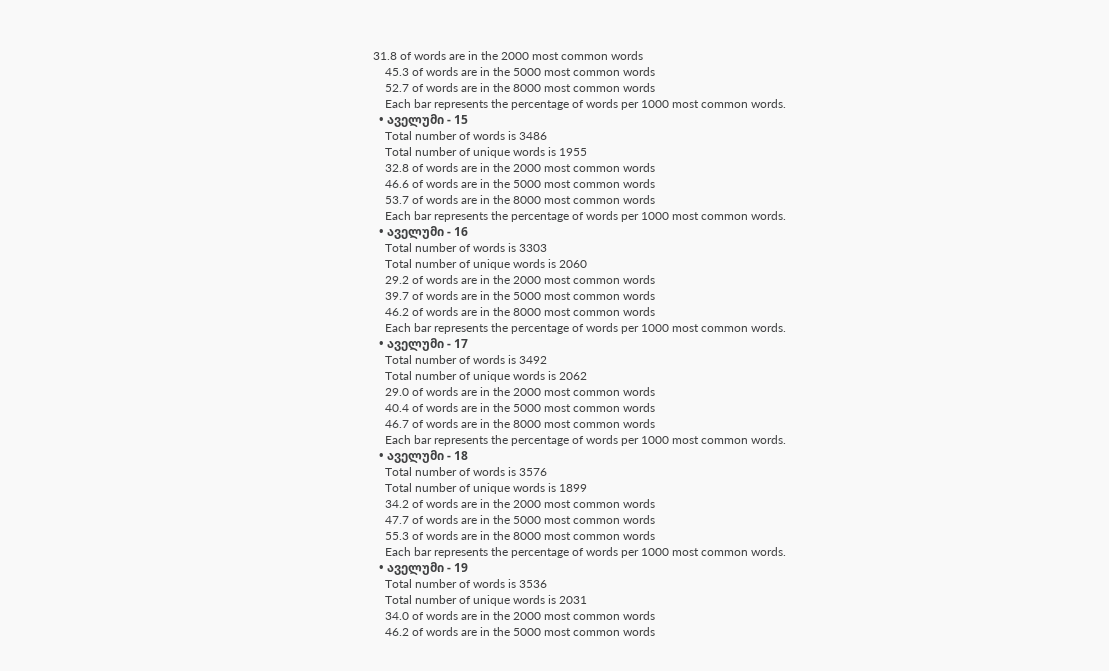31.8 of words are in the 2000 most common words
    45.3 of words are in the 5000 most common words
    52.7 of words are in the 8000 most common words
    Each bar represents the percentage of words per 1000 most common words.
  • აველუმი - 15
    Total number of words is 3486
    Total number of unique words is 1955
    32.8 of words are in the 2000 most common words
    46.6 of words are in the 5000 most common words
    53.7 of words are in the 8000 most common words
    Each bar represents the percentage of words per 1000 most common words.
  • აველუმი - 16
    Total number of words is 3303
    Total number of unique words is 2060
    29.2 of words are in the 2000 most common words
    39.7 of words are in the 5000 most common words
    46.2 of words are in the 8000 most common words
    Each bar represents the percentage of words per 1000 most common words.
  • აველუმი - 17
    Total number of words is 3492
    Total number of unique words is 2062
    29.0 of words are in the 2000 most common words
    40.4 of words are in the 5000 most common words
    46.7 of words are in the 8000 most common words
    Each bar represents the percentage of words per 1000 most common words.
  • აველუმი - 18
    Total number of words is 3576
    Total number of unique words is 1899
    34.2 of words are in the 2000 most common words
    47.7 of words are in the 5000 most common words
    55.3 of words are in the 8000 most common words
    Each bar represents the percentage of words per 1000 most common words.
  • აველუმი - 19
    Total number of words is 3536
    Total number of unique words is 2031
    34.0 of words are in the 2000 most common words
    46.2 of words are in the 5000 most common words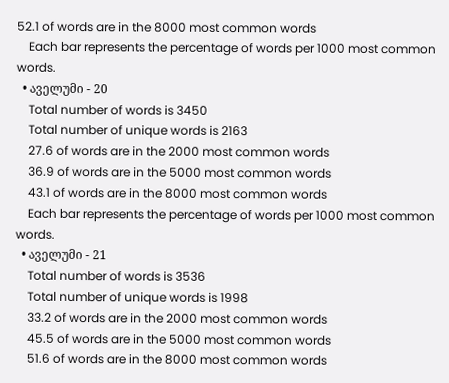52.1 of words are in the 8000 most common words
    Each bar represents the percentage of words per 1000 most common words.
  • აველუმი - 20
    Total number of words is 3450
    Total number of unique words is 2163
    27.6 of words are in the 2000 most common words
    36.9 of words are in the 5000 most common words
    43.1 of words are in the 8000 most common words
    Each bar represents the percentage of words per 1000 most common words.
  • აველუმი - 21
    Total number of words is 3536
    Total number of unique words is 1998
    33.2 of words are in the 2000 most common words
    45.5 of words are in the 5000 most common words
    51.6 of words are in the 8000 most common words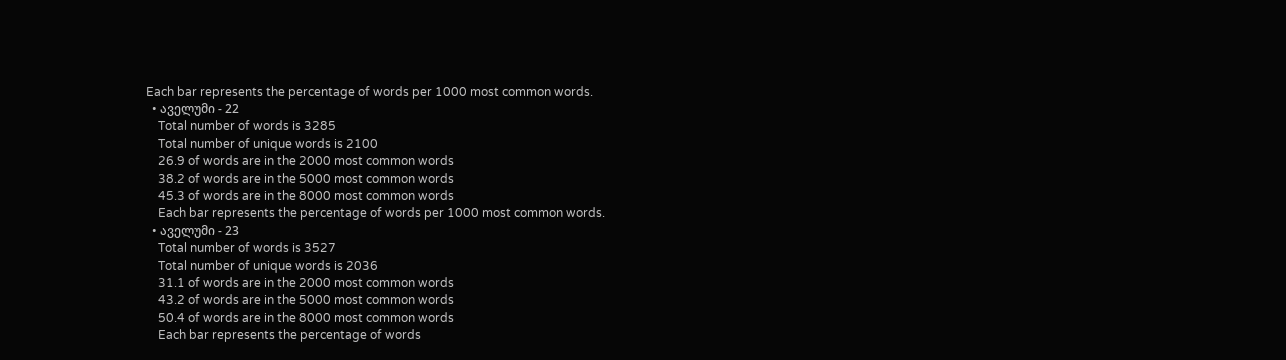Each bar represents the percentage of words per 1000 most common words.
  • აველუმი - 22
    Total number of words is 3285
    Total number of unique words is 2100
    26.9 of words are in the 2000 most common words
    38.2 of words are in the 5000 most common words
    45.3 of words are in the 8000 most common words
    Each bar represents the percentage of words per 1000 most common words.
  • აველუმი - 23
    Total number of words is 3527
    Total number of unique words is 2036
    31.1 of words are in the 2000 most common words
    43.2 of words are in the 5000 most common words
    50.4 of words are in the 8000 most common words
    Each bar represents the percentage of words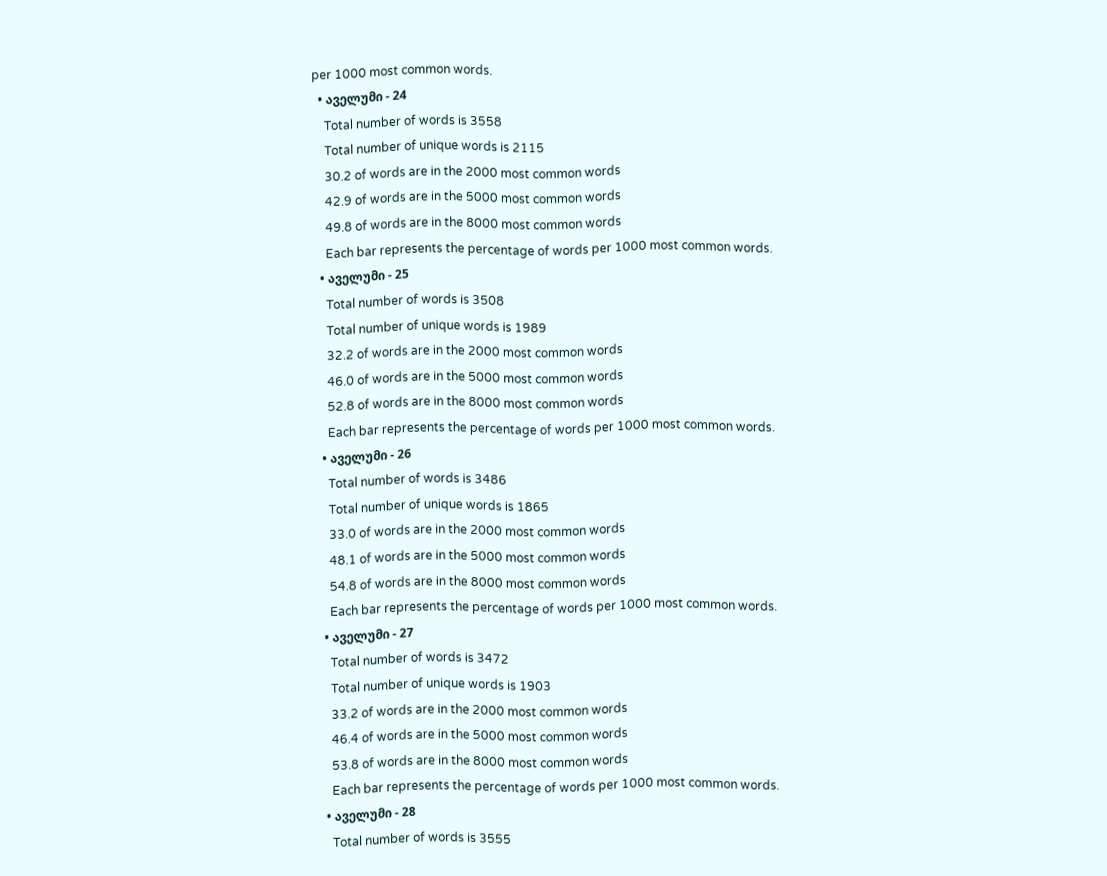per 1000 most common words.
  • აველუმი - 24
    Total number of words is 3558
    Total number of unique words is 2115
    30.2 of words are in the 2000 most common words
    42.9 of words are in the 5000 most common words
    49.8 of words are in the 8000 most common words
    Each bar represents the percentage of words per 1000 most common words.
  • აველუმი - 25
    Total number of words is 3508
    Total number of unique words is 1989
    32.2 of words are in the 2000 most common words
    46.0 of words are in the 5000 most common words
    52.8 of words are in the 8000 most common words
    Each bar represents the percentage of words per 1000 most common words.
  • აველუმი - 26
    Total number of words is 3486
    Total number of unique words is 1865
    33.0 of words are in the 2000 most common words
    48.1 of words are in the 5000 most common words
    54.8 of words are in the 8000 most common words
    Each bar represents the percentage of words per 1000 most common words.
  • აველუმი - 27
    Total number of words is 3472
    Total number of unique words is 1903
    33.2 of words are in the 2000 most common words
    46.4 of words are in the 5000 most common words
    53.8 of words are in the 8000 most common words
    Each bar represents the percentage of words per 1000 most common words.
  • აველუმი - 28
    Total number of words is 3555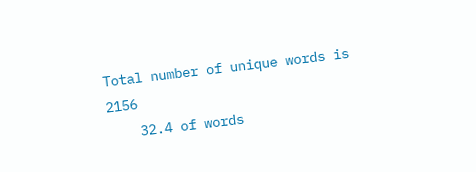Total number of unique words is 2156
    32.4 of words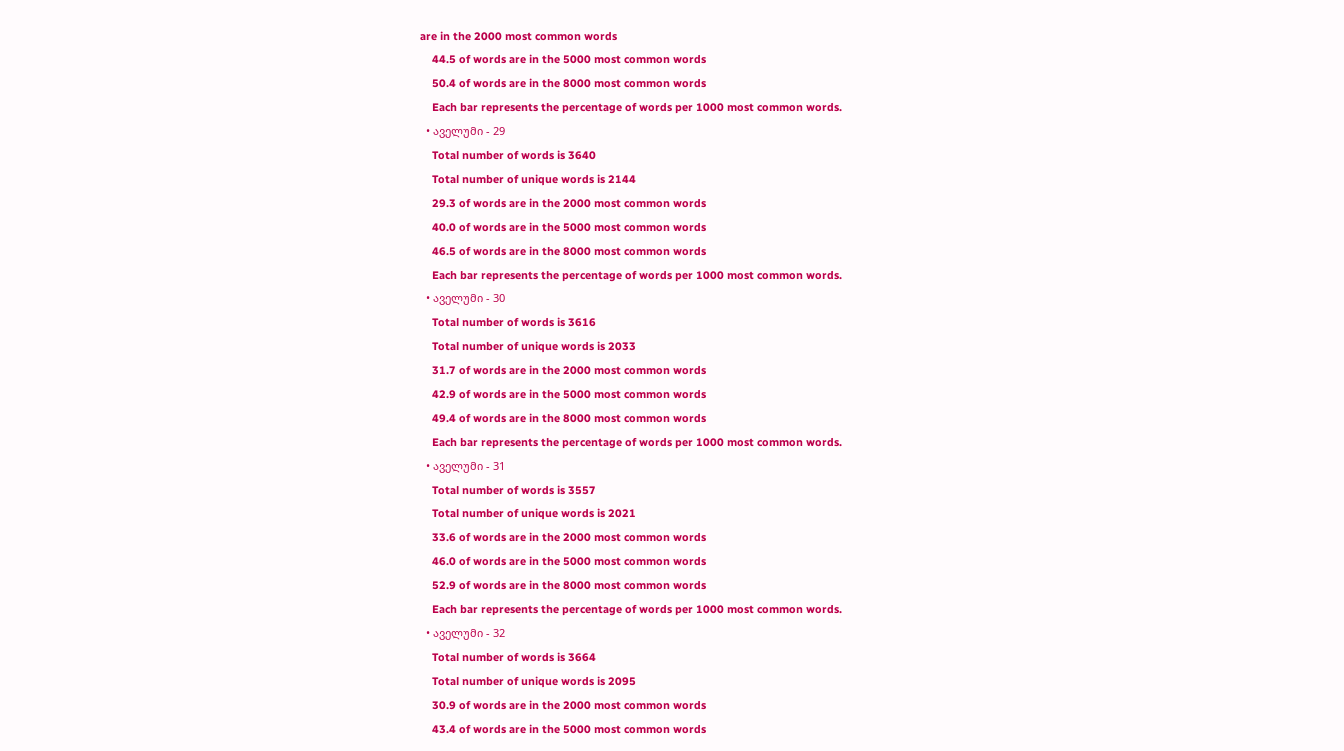are in the 2000 most common words
    44.5 of words are in the 5000 most common words
    50.4 of words are in the 8000 most common words
    Each bar represents the percentage of words per 1000 most common words.
  • აველუმი - 29
    Total number of words is 3640
    Total number of unique words is 2144
    29.3 of words are in the 2000 most common words
    40.0 of words are in the 5000 most common words
    46.5 of words are in the 8000 most common words
    Each bar represents the percentage of words per 1000 most common words.
  • აველუმი - 30
    Total number of words is 3616
    Total number of unique words is 2033
    31.7 of words are in the 2000 most common words
    42.9 of words are in the 5000 most common words
    49.4 of words are in the 8000 most common words
    Each bar represents the percentage of words per 1000 most common words.
  • აველუმი - 31
    Total number of words is 3557
    Total number of unique words is 2021
    33.6 of words are in the 2000 most common words
    46.0 of words are in the 5000 most common words
    52.9 of words are in the 8000 most common words
    Each bar represents the percentage of words per 1000 most common words.
  • აველუმი - 32
    Total number of words is 3664
    Total number of unique words is 2095
    30.9 of words are in the 2000 most common words
    43.4 of words are in the 5000 most common words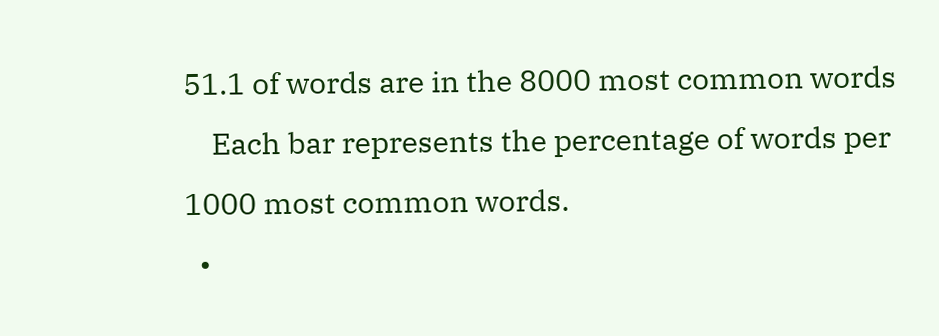51.1 of words are in the 8000 most common words
    Each bar represents the percentage of words per 1000 most common words.
  •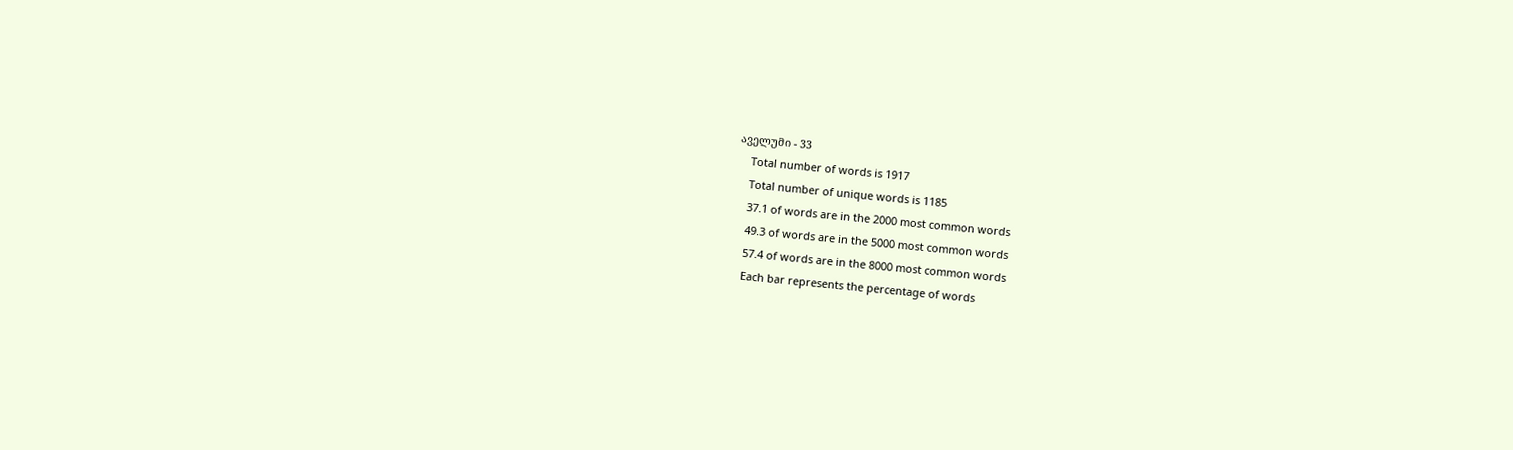აველუმი - 33
    Total number of words is 1917
    Total number of unique words is 1185
    37.1 of words are in the 2000 most common words
    49.3 of words are in the 5000 most common words
    57.4 of words are in the 8000 most common words
    Each bar represents the percentage of words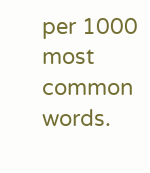per 1000 most common words.